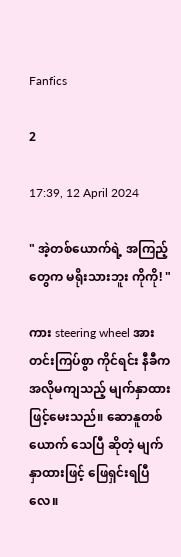Fanfics

2

17:39, 12 April 2024

" အဲ့တစ်ယောက်ရဲ့ အကြည့်တွေက မရိုးသားဘူး ‌ကိုကို! "

ကား steering wheel အား တင်းကြပ်စွာ ကိုင်ရင်း နီခီက အလိုမကျသည့် မျက်နှာထားဖြင့်မေးသည်။ ဆောနူတစ်ယောက် သေပြီ ဆိုတဲ့ မျက်နှာထားဖြင့် ဖြေရှင်းရပြီလေ။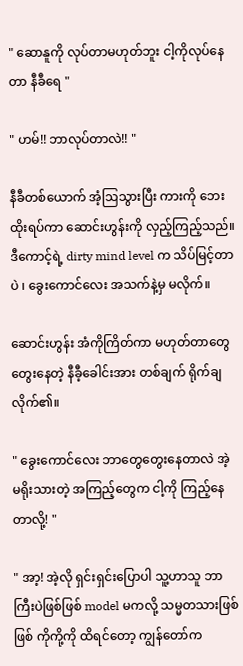" ဆောနူကို လုပ်တာမဟုတ်ဘူး ငါ့ကိုလုပ်နေတာ နီခီရေ "

" ဟမ်!! ဘာလုပ်တာလဲ!! "

နီခီတစ်ယောက် အံ့ဩသွားပြီး ကားကို ဘေးထိုးရပ်ကာ ဆောင်းဟွန်းကို လှည့်ကြည့်သည်။ ဒီကောင့်ရဲ့ dirty mind level က သိပ်မြင့်တာပဲ ၊ ခွေးကောင်‌လေး အသက်နဲ့မှ မလိုက်။

ဆောင်းဟွန်း အံကိုကြိတ်ကာ မဟုတ်တာတွေ တွေးနေတဲ့ နီခီ့ခေါင်းအား တစ်ချက် ရိုက်ချလိုက်၏။

" ခွေးကောင်လေး ဘာတွေတွေးနေတာလဲ အဲ့မရိုးသား‌တဲ့ အကြည့်တွေက ငါ့ကို ကြည့်နေတာလို့! "

" အာ့! အဲ့လို ရှင်းရှင်းပြောပါ သူ့ဟာသူ ဘာကြီးပဲဖြစ်ဖြစ် model မကလို့ သမ္မတသားဖြစ်ဖြစ် ကိုကို့ကို ထိရင်တော့ ကျွန်‌တော်က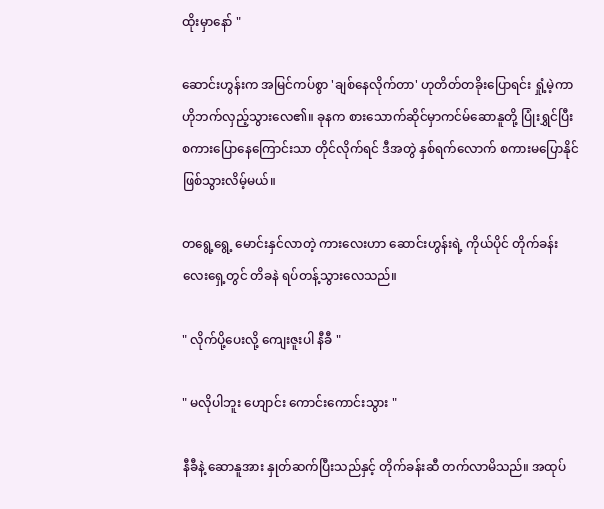ထိုးမှာ‌နော် "

ဆောင်းဟွန်းက အမြင်ကပ်စွာ 'ချစ်နေလိုက်တာ' ဟုတိတ်တခိုးပြောရင်း ရှုံ့မဲ့ကာ ဟိုဘက်လှည့်သွားလေ၏။ ခုနက စားသောက်ဆိုင်မှာကင်မ်ဆောနူတို့ ပြုံးရွှင်ပြီး စကားပြောနေကြောင်းသာ ‌တိုင်လိုက်ရင် ဒီအတွဲ နှစ်ရက်လောက် စကားမပြောနိုင် ဖြစ်သွားလိမ့်မယ်။

တရွေ့ရွေ့ မောင်းနှင်လာတဲ့ ကားလေးဟာ ဆောင်းဟွန်းရဲ့ ကိုယ်ပိုင် တိုက်ခန်းလေးရှေ့တွင် တိခနဲ ရပ်တန့်သွားလေသည်။

" လိုက်ပို့ပေးလို့ ကျေးဇူးပါ နီခီ "

" မလိုပါဘူး ဟျောင်း ကောင်းကောင်းသွား "

နီခီနဲ့ ဆောနူအား နှုတ်ဆက်ပြီးသည်နှင့် တိုက်ခန်းဆီ တက်လာမိသည်။ အထုပ်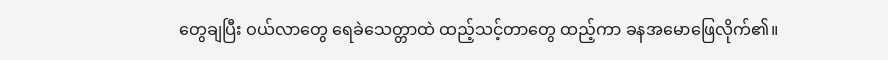တွေချပြီး ဝယ်လာတွေ ရေခဲသေတ္တာထဲ ထည့်သင့်တာတွေ ထည့်ကာ ခနအမောဖြေလိုက်၏။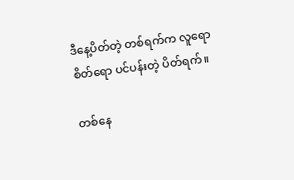ဒီနေ့ပိတ်တဲ့ တစ်ရက်က လူရော စိတ်ရော ပင်ပန်းတဲ့ ပိတ်ရက်။

တစ်နေ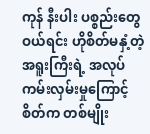ကုန် နီးပါး ပစ္စည်းတွေ ဝယ်ရင်း ‌ဟိုစိတ်မနှံ့တဲ့ အရူး‌ကြီးရဲ့ အလုပ်ကမ်းလှမ်းမှုကြောင့် စိတ်က တစ်မျိုး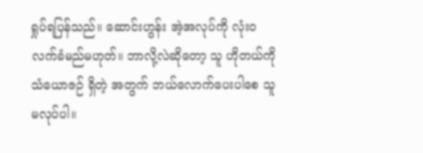ရှုပ်ရပြန်သည်။ ဆောင်းဟွန်း အဲ့အလုပ်ကို လုံးဝ လက်ခံမည်မဟုတ်။ ဘာလို့လဲဆိုတော့ သူ ဟိုတယ်ကို သံယောဇဉ် ရှိတဲ့ အတွက် ဘယ်လောက်ပေးပါစေ သူမလုပ်ပါ။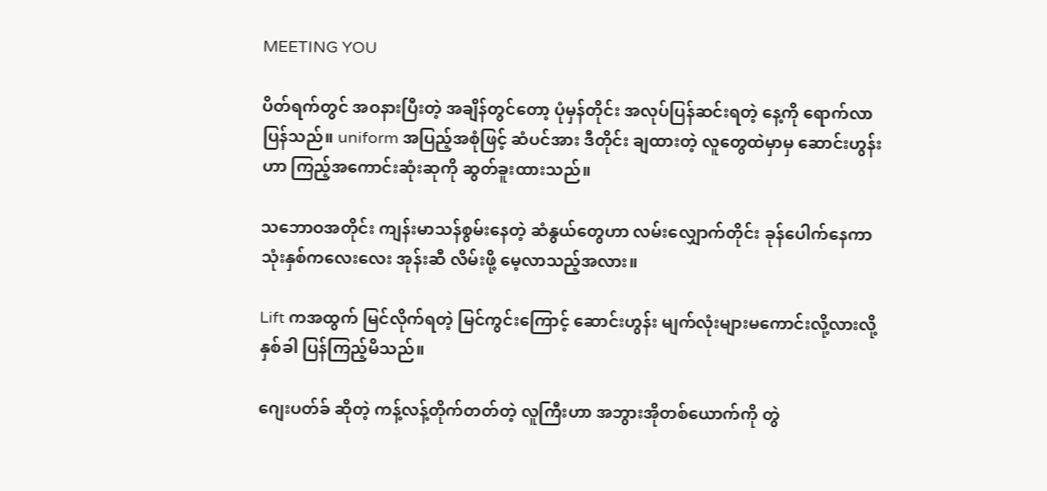MEETING YOU

ပိတ်ရက်တွင် အဝနားပြီးတဲ့ အချိန်တွင်တော့ ပုံမှန်တိုင်း အလုပ်ပြန်ဆင်းရတဲ့ နေ့ကို ‌ရောက်လာပြန်သည်။ uniform အပြည့်အစုံဖြင့် ဆံပင်အား ဒီတိုင်း ချထားတဲ့ လူတွေထဲမှာမှ ဆောင်းဟွန်းဟာ ကြည့်အကောင်းဆုံးဆုကို ဆွတ်ခူးထားသည်။

သဘောဝအတိုင်း ကျန်းမာသန်စွမ်းနေတဲ့ ဆံနွယ်‌တွေဟာ လမ်းလျှောက်တိုင်း ခုန်ပေါက်နေကာ သုံးနှစ်ကလေးလေး အုန်းဆီ လိမ်းဖို့ မေ့လာသည့်အလား။

Lift ကအထွက် မြင်လိုက်ရတဲ့ မြင်ကွင်းကြောင့် ဆောင်းဟွန်း မျက်လုံးများမကောင်းလို့လားလို့ နှစ်ခါ ပြန်ကြည့်မိသည်။

ဂျေးပတ်ခ် ဆိုတဲ့ ကန့်လန့်တိုက်တတ်တဲ့ လူကြီးဟာ အဘွားအိုတစ်ယောက်ကို တွဲ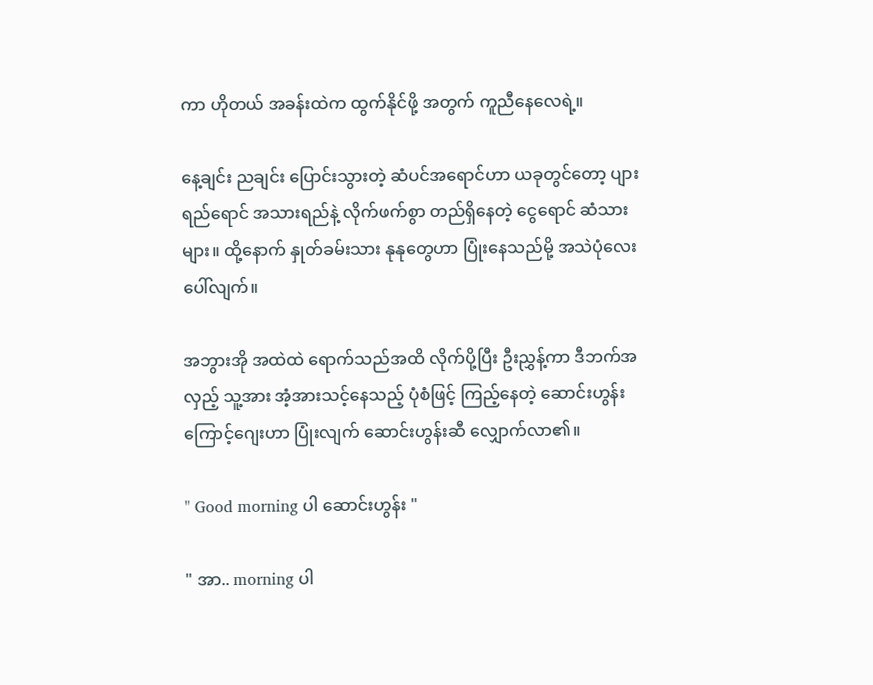ကာ ဟိုတယ် အခန်းထဲက ထွက်နိုင်ဖို့ အတွက် ကူညီနေလေရဲ့။

နေ့ချင်း ညချင်း ပြောင်းသွားတဲ့ ဆံပင်အရောင်ဟာ ယခုတွင်တော့ ပျားရည်ရောင် အသားရည်နဲ့ လိုက်ဖက်‌စွာ တည်ရှိနေတဲ့ ငွေ‌ရောင် ဆံသားများ။ ထို့နောက် နှုတ်ခမ်းသား နုနုတွေဟာ ပြုံးနေသည်မို့ အသဲပုံလေး ပေါ်လျက်။

အဘွားအို အထဲထဲ ရောက်သည်အထိ လိုက်ပို့ပြီး ဦးညွှန့်ကာ ဒီဘက်အလှည့် သူ့အား အံ့အားသင့်နေသည့် ပုံစံဖြင့် ကြည့်နေတဲ့ ဆောင်းဟွန်း ကြောင့်ဂျေးဟာ ပြုံးလျက် ဆောင်းဟွန်းဆီ လျှောက်လာ၏။

" Good morning ပါ ဆောင်းဟွန်း "

" အာ.. morning ပါ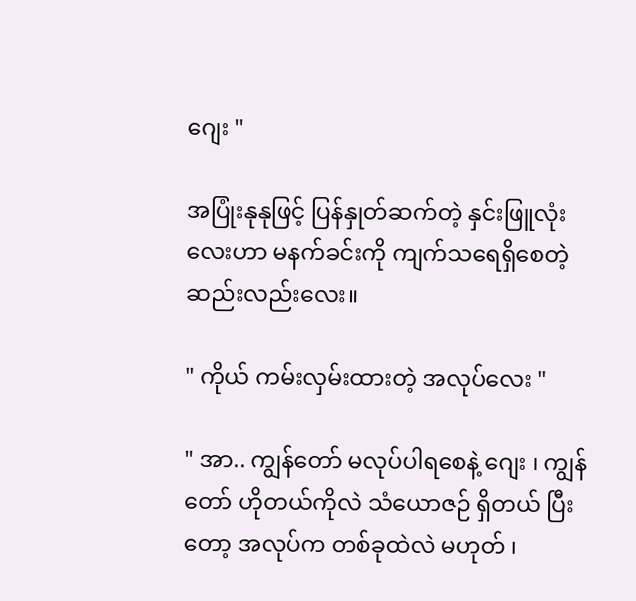ဂျေး "

အပြုံးနုနုဖြင့် ပြန်နှုတ်ဆက်တဲ့ နှင်းဖြူလုံးလေးဟာ မနက်ခင်းကို ကျက်သရေရှိစေတဲ့ ဆည်းလည်းလေး။

" ကိုယ် ကမ်းလှမ်းထားတဲ့ အလုပ်လေး "

" အာ.. ကျွန်‌တော် မလုပ်ပါ‌ရစေနဲ့ ဂျေး ၊ ကျွန်တော် ဟိုတယ်ကိုလဲ သံယောဇဉ် ရှိတယ် ပြီးတော့ အလုပ်က တစ်ခုထဲလဲ မဟုတ် ၊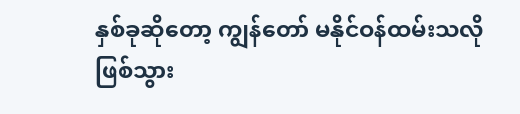နှစ်ခုဆိုတော့ ကျွန်တော် မနိုင်ဝန်ထမ်းသလို ဖြစ်သွား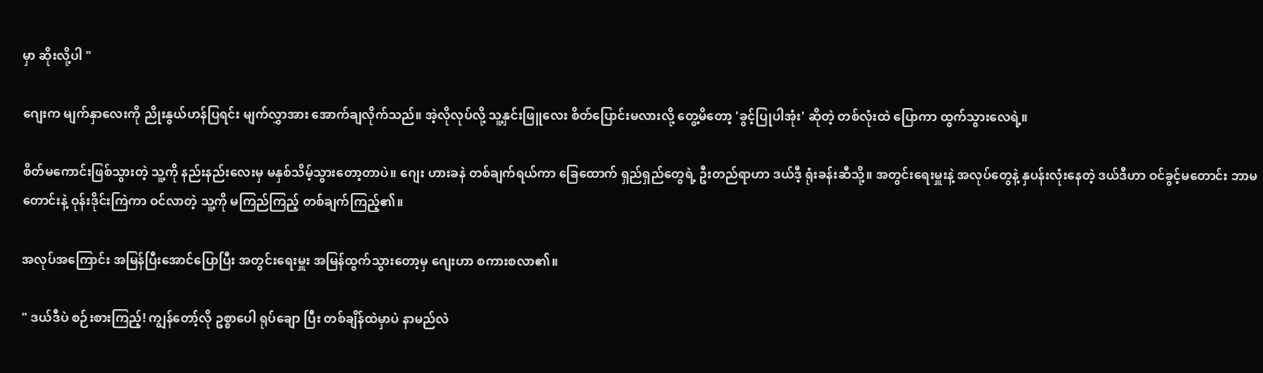မှာ ဆိုးလို့ပါ "

ဂျေးက မျက်နှာလေးကို ညိုးနွယ်ဟန်ပြရင်း မျက်လွှာအား အောက်ချလိုက်သည်။ အဲ့လိုလုပ်လို့ သူ့နှင်းဖြူလေး စိတ်ပြောင်းမလားလို့ တွေ့မိတော့ 'ခွင့်ပြုပါအုံး' ဆိုတဲ့ တစ်လုံးထဲ ပြောကာ ထွက်သွားလေရဲ့။

စိတ်မကောင်းဖြစ်သွားတဲ့ သူ့ကို နည်းနည်းလေးမှ မနှစ်သိမ့်သွားတော့တာပဲ။ ‌ဂျေး ဟားခနဲ တစ်ချက်ရယ်ကာ ခြေထောက် ရှည်ရှည်တွေရဲ့ ဦးတည်ရာဟာ ဒယ်ဒီ့ ရုံးခန်းဆီသို့။ အတွင်းရေးမှူးနဲ့ အလုပ်တွေနဲ့ နှပန်းလုံးနေတဲ့ ဒယ်ဒီဟာ ဝင်ခွင့်မတောင်း ဘာမတောင်းနဲ့ ဝုန်းဒိုင်းကြဲကာ ဝင်လာတဲ့ သူ့ကို မကြည်ကြည့် တစ်ချက်ကြည့်၏။

အလုပ်အကြောင်း အမြန်ပြီးအောင်ပြောပြီး အတွင်းရေးမှူး အမြန်ထွက်သွား‌တော့မှ ဂျေးဟာ စကားစလာ၏။

" ဒယ်ဒီပဲ စဉ်းစားကြည့်! ကျွန်တော့်လို ဥစ္စာပေါ ရုပ်ချော ပြီး တစ်ချိန်ထဲမှာပဲ နာမည်လဲ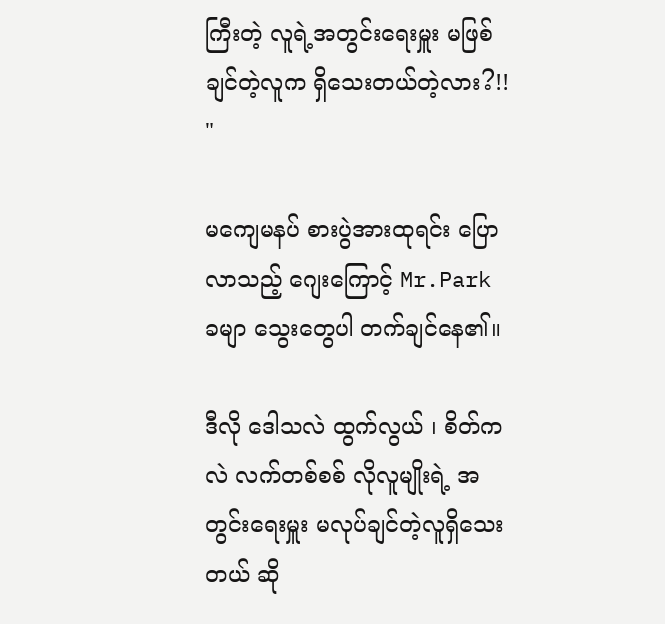ကြီးတဲ့ လူရဲ့အတွင်းရေးမှူး မဖြစ်ချင်တဲ့လူက ရှိသေးတယ်တဲ့လား?!! "

မ‌ကျေမနပ် စားပွဲအားထုရင်း ပြောလာသည့် ဂျေးကြောင့် Mr.Park ခမျာ သွေးတွေပါ တက်ချင်နေ၏။

ဒီလို ဒေါသလဲ ထွက်လွယ် ၊ စိတ်ကလဲ လက်တစ်စစ် လိုလူမျိုးရဲ့ အတွင်းရေးမှူး မလုပ်ချင်တဲ့လူရှိသေးတယ် ဆို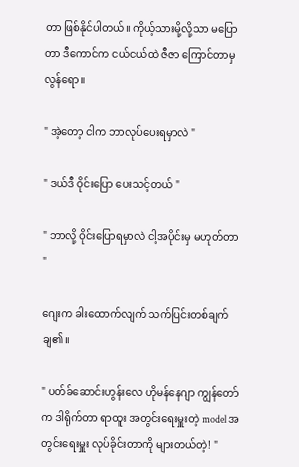တာ ဖြစ်နိုင်ပါတယ်။ ကိုယ့်သားမို့လို့သာ မပြောတာ ဒီကောင်က ငယ်ငယ်ထဲ ဇီဇာ ကြောင်တာမှ လွန်ရော။

" အဲ့တော့ ငါက ဘာလုပ်ပေးရမှာလဲ "

" ဒယ်ဒီ ဝိုင်းပြော ပေးသင့်တယ် "

" ဘာလို့ ဝိုင်းပြောရမှာလဲ ငါ့အပိုင်းမှ မဟုတ်တာ "

ဂျေးက ခါးထောက်လျက် သက်ပြင်းတစ်ချက် ချ၏။

" ပတ်ခ်ဆောင်းဟွန်းလေ ဟိုမန်နေဂျာ ကျွန်တော်က ဒါရိုက်တာ ရာထူး အတွင်းရေးမှူးတဲ့ model အတွင်းရေးမှူး လုပ်ခိုင်းတာကို များတယ်တဲ့! "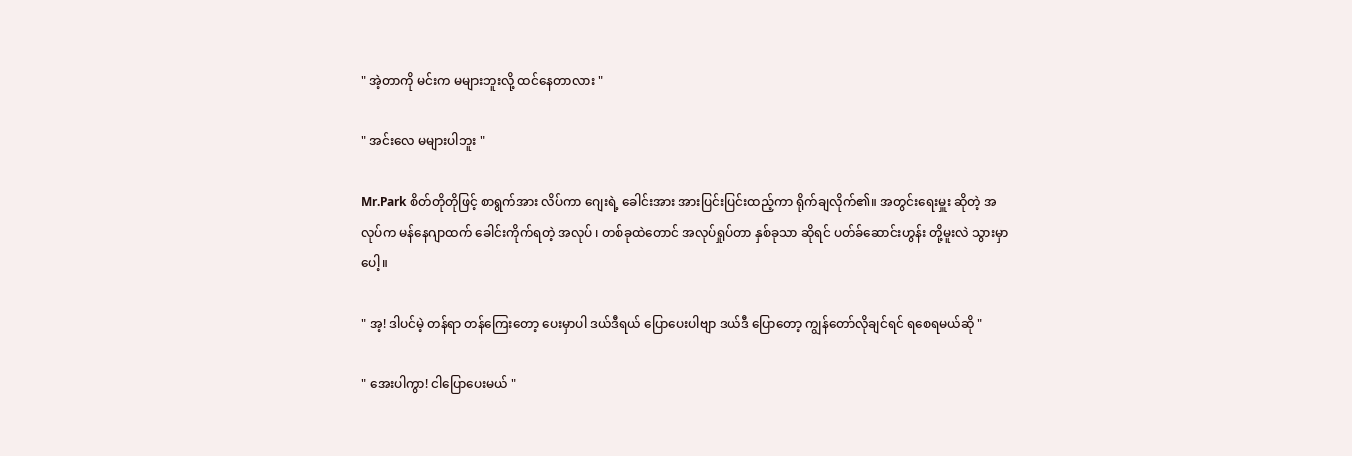" အဲ့တာကို မင်းက မများဘူးလို့ ထင်နေတာလား "

" အင်းလေ မများပါဘူး "

Mr.Park စိတ်တိုတိုဖြင့် စာရွက်အား လိပ်ကာ ဂျေးရဲ့ ခေါင်းအား အားပြင်းပြင်းထည့်ကာ ရိုက်ချလိုက်၏။ အတွင်းရေးမှူး ဆိုတဲ့ အလုပ်က မန်နေဂျာထက် ခေါင်းကိုက်ရတဲ့ အလုပ် ၊ တစ်ခုထဲတောင် အလုပ်ရှုပ်တာ နှစ်ခုသာ ဆိုရင် ပတ်ခ်ဆောင်းဟွန်း တို့မူးလဲ သွားမှာပေါ့။

" အ့! ဒါပင်မဲ့ တန်ရာ တန်ကြေးတော့ ပေးမှာပါ ဒယ်ဒီရယ် ပြောပေးပါဗျာ ဒယ်ဒီ ပြောတော့ ကျွန်တော်လိုချင်ရင် ရစေရမယ်ဆို "

" အေးပါကွာ! ငါပြောပေးမယ် "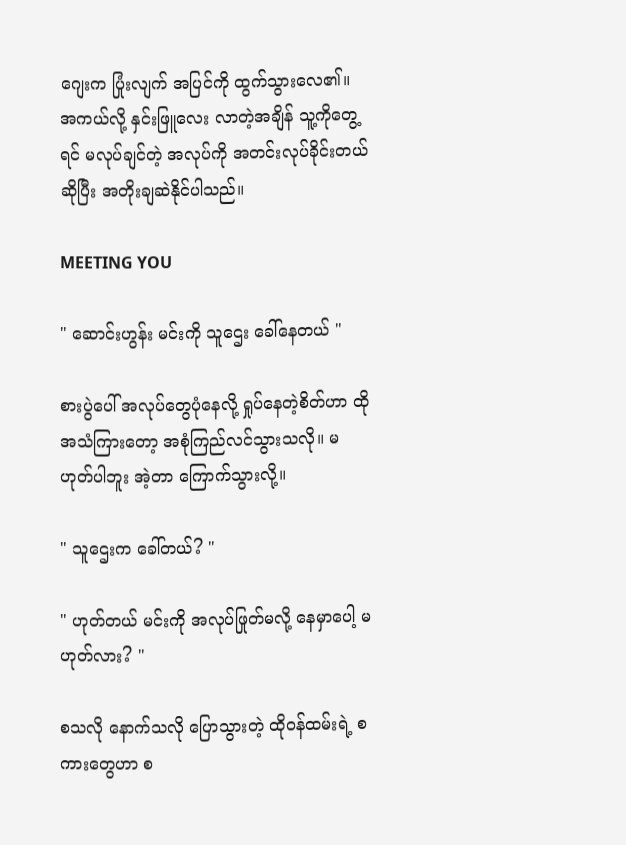ဂျေးက ပြုံးလျက် အပြင်ကို ထွက်သွားလေ၏။ အကယ်လို့ ‌နှင်းဖြူလေး လာတဲ့အချိန် သူ့ကိုတွေ့ရင် မလုပ်ချင်တဲ့ အလုပ်ကို အတင်းလုပ်ခိုင်းတယ်ဆိုပြီး အတိုးချဆဲနိုင်ပါသည်။

MEETING YOU

" ဆောင်းဟွန်း မင်းကို သူဌေး ခေါ်နေတယ် "

စားပွဲပေါ် အလုပ်တွေပုံနေလို့ ရှုပ်နေတဲ့စိတ်ဟာ ထိုအသံကြားတော့ အစုံကြည်လင်သွားသလို။ မဟုတ်ပါဘူး အဲ့တာ ကြောက်သွားလို့။

" သူဌေးက ခေါ်တယ်? "

" ဟုတ်တယ် မင်းကို အလုပ်ဖြုတ်မလို့ နေမှာပေါ့ မဟုတ်လား? "

စသလို ‌နောက်သလို ပြောသွားတဲ့ ထိုဝန်ထမ်းရဲ့ စကားတွေဟာ ‌စ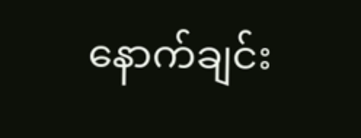နောက်ချင်း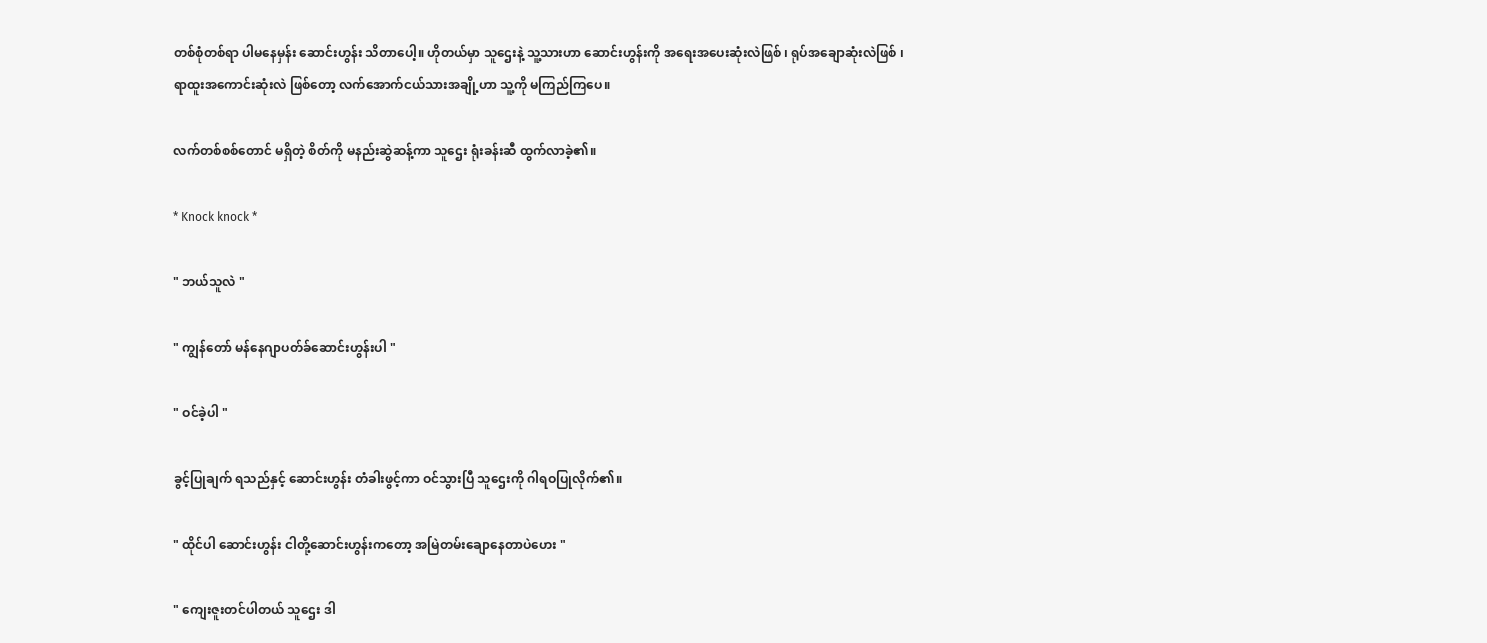တစ်စုံတစ်ရာ ပါမနေမှန်း ဆောင်းဟွန်း သိတာပေါ့။ ဟိုတယ်မှာ သူဌေးနဲ့ သူ့သားဟာ ဆောင်းဟွန်းကို အရေးအပေးဆုံးလဲဖြစ် ၊ ရုပ်အချောဆုံးလဲဖြစ် ၊ ရာထူးအကောင်းဆုံးလဲ ဖြစ်တော့ လက်အောက်ငယ်သားအချို့ဟာ သူ့ကို မကြည်ကြပေ။

လက်တစ်စစ်တောင် မရှိတဲ့ စိတ်ကို မနည်းဆွဲဆန့်ကာ သူဌေး ရုံးခန်းဆီ ထွက်လာခဲ့၏။

* Knock knock *

" ဘယ်သူလဲ "

" ကျွန်တော် မန်နေဂျာပတ်ခ်ဆောင်းဟွန်းပါ "

" ဝင်ခဲ့ပါ "

ခွင့်ပြုချက် ရသည်နှင့် ဆောင်းဟွန်း တံခါးဖွင့်ကာ ဝင်သွားပြီ သူဌေးကို ဂါရဝပြုလိုက်၏။

" ထိုင်ပါ ဆောင်းဟွန်း ငါတို့ဆောင်းဟွန်းကတော့ အမြဲတမ်းချောနေတာပဲဟေး "

" ကျေးဇူးတင်ပါတယ် သူဌေး ဒါ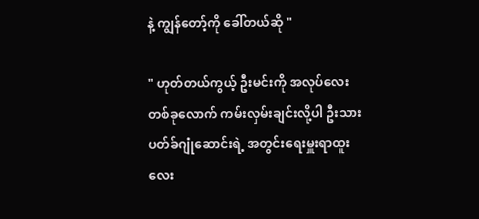နဲ့ ကျွန်တော့်ကို ခေါ်တယ်ဆို "

" ဟုတ်တယ်ကွယ့် ဦးမင်းကို အလုပ်လေးတစ်ခုလောက် ကမ်းလှမ်းချင်းလို့ပါ ဦးသား ပတ်ခ်ဂျုံဆောင်းရဲ့ အတွင်းရေးမှူးရာထူးလေး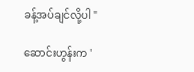ခန့်အပ်ချင်လို့ပါ "

ဆောင်းဟွန်းက '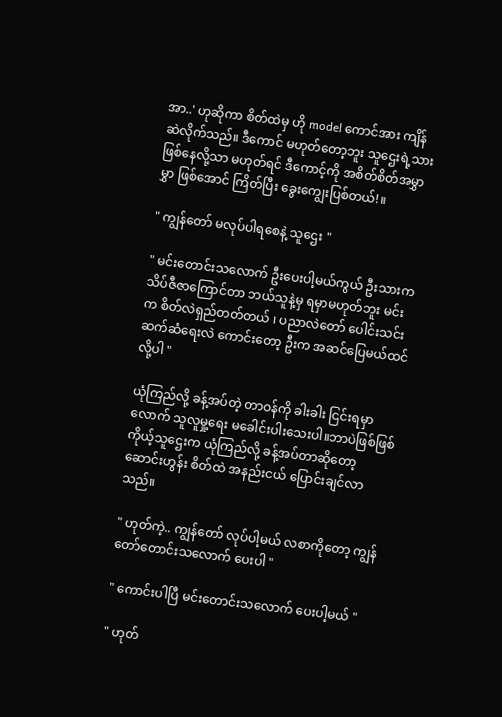အာ..' ဟုဆိုကာ စိတ်ထဲမှ ဟို model ကောင်အား ကျိန်ဆဲလိုက်သည်။ ဒီကောင် မဟုတ်တော့ဘူး သူဌေးရဲ့သားဖြစ်နေလို့သာ မဟုတ်ရင် ဒီကောင့်ကို အစိတ်စိတ်အမွှာမွှာ ဖြစ်အောင် ကြိတ်ပြီး ခွေးကျွေးပြစ်တယ်!။

" ကျွန်တော် မလုပ်ပါရစေနဲ့ သူဌေး "

" မင်းတောင်းသလောက် ဦးပေးပါ့မယ်ကွယ် ဦးသားက သိပ်ဇီဇာကြောင်တာ ဘယ်သူနဲ့မှ ရမှာမဟုတ်ဘူး မင်းက စိတ်လဲ‌ရှည်တတ်တယ် ၊ ပညာလဲတော် ပေါင်းသင်း ဆက်ဆံရေးလဲ ကောင်းတော့ ဦးက အဆင်ပြေမယ်ထင်လို့ပါ "

ယုံကြည်လို့ ခန့်အပ်တဲ့ တာဝန်ကို ခါးခါး ငြင်းရမှာလောက် သူလူမှု့ရေး မခေါင်းပါးသေးပါ။ဘာပဲဖြစ်ဖြစ် ကိုယ့်သူဌေးက ယုံကြည်လို့ ခန့်အပ်တာဆို‌တော့ ဆောင်းဟွန်း စိတ်ထဲ အနည်းငယ် ပြောင်းချင်လာသည်။

" ဟုတ်ကဲ့.. ကျွန်‌တော် လုပ်ပါ့မယ် လစာကိုတော့ ကျွန်တော်တောင်းသလောက် ပေးပါ "

" ကောင်းပါပြီ မင်းတောင်းသလောက် ပေးပါ့မယ် "

" ဟုတ်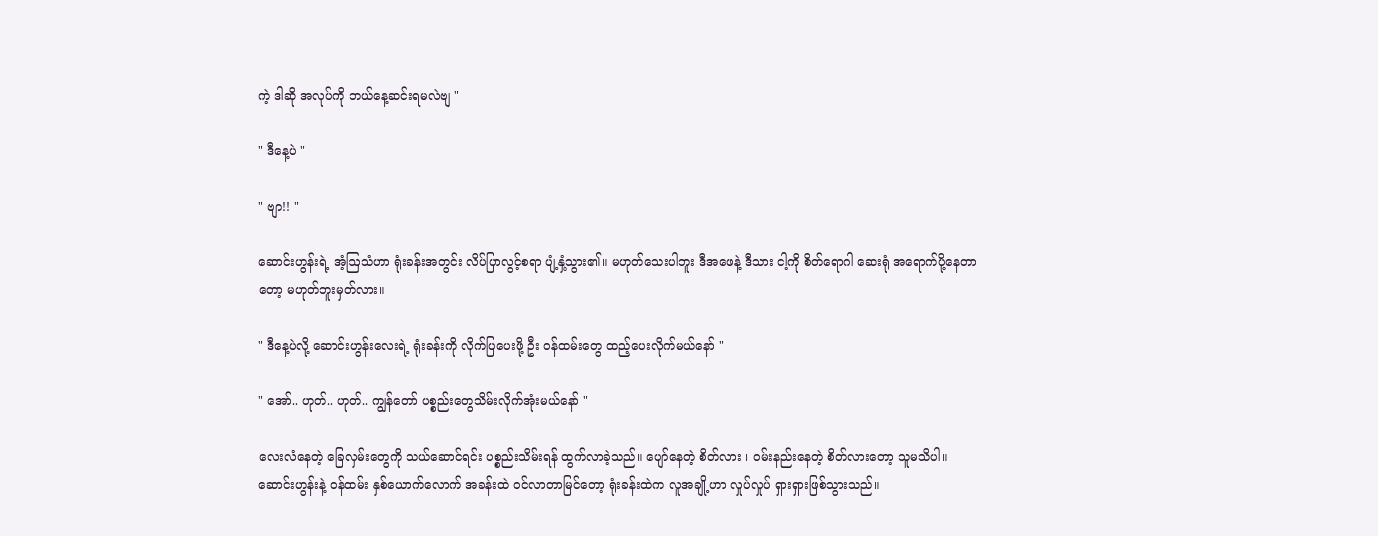ကဲ့ ဒါဆို အလုပ်ကို ဘယ်နေ့ဆင်းရမလဲဗျ "

" ဒီနေ့ပဲ "

" ဗျာ!! "

ဆောင်းဟွန်းရဲ့ အံ့ဩသံဟာ ရုံးခန်းအတွင်း လိပ်ပြာလွင့်စရာ ပျံ့နှံ့သွား၏။ မဟုတ်သေးပါဘူး ဒီအဖေနဲ့ ဒီသား ငါ့ကို စိတ်ရောဂါ ဆေးရုံ အရောက်ပို့နေတာတော့ မဟုတ်ဘူးမှတ်လား။

" ဒီနေ့ပဲလို့ ဆောင်းဟွန်းလေးရဲ့ ရုံးခန်းကို လိုက်ပြပေးဖို့ ဦး ဝန်ထမ်းတွေ ထည့်ပေးလိုက်မယ်နော် "

" အော်.. ဟုတ်.. ဟုတ်.. ကျွန်တော် ပစ္စည်းတွေသိမ်းလိုက်အုံးမယ်နော် "

လေးလံနေတဲ့ ခြေလှမ်းတွေကို သယ်ဆောင်ရင်း ပစ္စည်းသိမ်းရန် ထွက်လာခဲ့သည်။ ပျော်နေတဲ့ စိတ်လား ၊ ဝမ်းနည်းနေတဲ့ စိတ်လားတော့ သူမသိပါ။ ဆောင်းဟွန်းနဲ့ ဝန်ထမ်း နှစ်ယောက်လောက် အခန်းထဲ ဝင်လာတာမြင်တော့ ရုံးခန်းထဲက လူအချို့ဟာ လှုပ်လှုပ် ရှားရှားဖြစ်သွားသည်။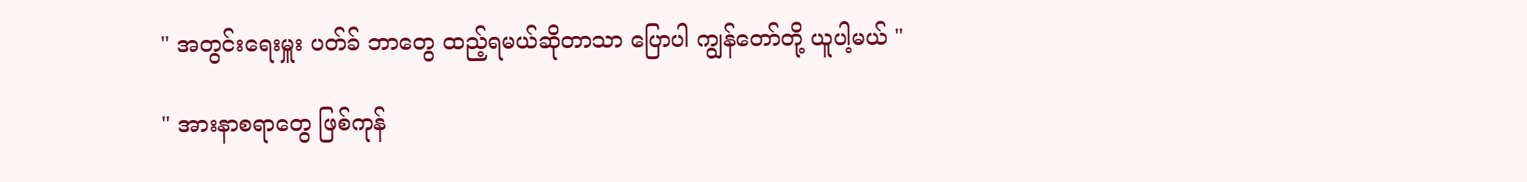" အတွင်းရေးမှူး ပတ်ခ် ဘာတွေ ထည့်ရမယ်ဆိုတာသာ ပြောပါ ကျွန်တော်တို့ ယူပါ့မယ် "

" အားနာစရာတွေ ဖြစ်ကုန်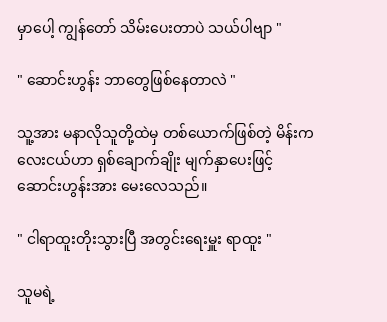မှာပေါ့ ကျွန်‌တော် သိမ်းပေးတာပဲ သယ်ပါဗျာ "

" ဆောင်းဟွန်း ဘာတွေဖြစ်နေတာလဲ "

သူ့အား မနာလိုသူတို့ထဲမှ တစ်ယောက်ဖြစ်တဲ့ မိန်းကလေးငယ်ဟာ ရှစ်ချောက်ချိုး မျက်နှာပေးဖြင့် ဆောင်းဟွန်းအား မေးလေသည်။

" ငါရာထူးတိုးသွားပြီ အတွင်းရေးမှူး ရာထူး "

သူမရဲ့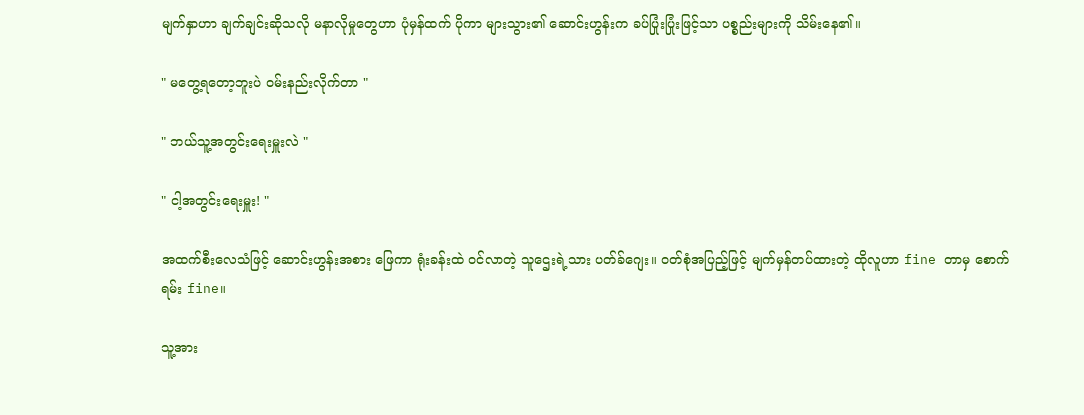မျက်နှာဟာ ချက်ချင်းဆိုသလို မနာလိုမှုတွေဟာ ပုံမှန်ထက် ပိုကာ များသွား၏ ဆောင်းဟွန်းက ခပ်ပြုံးပြုံးဖြင့်သာ ပစ္စည်းများကို သိမ်းနေ၏။

" မတွေ့ရတော့ဘူးပဲ ဝမ်းနည်းလိုက်တာ "

" ဘယ်သူ့အတွင်းရေးမှူးလဲ "

" ငါ့အတွင်းရေးမှူး! "

အထက်စီးလေသံဖြင့် ဆောင်းဟွန်းအစား ဖြေကာ ရုံးခန်းထဲ ဝင်လာတဲ့ သူဌေးရဲ့သား ပတ်ခ်ဂျေး။ ဝတ်စုံအပြည့်ဖြင့် မျက်မှန်တပ်ထားတဲ့ ထိုလူဟာ fine တာမှ စောက်ရမ်း fine။

သူ့အား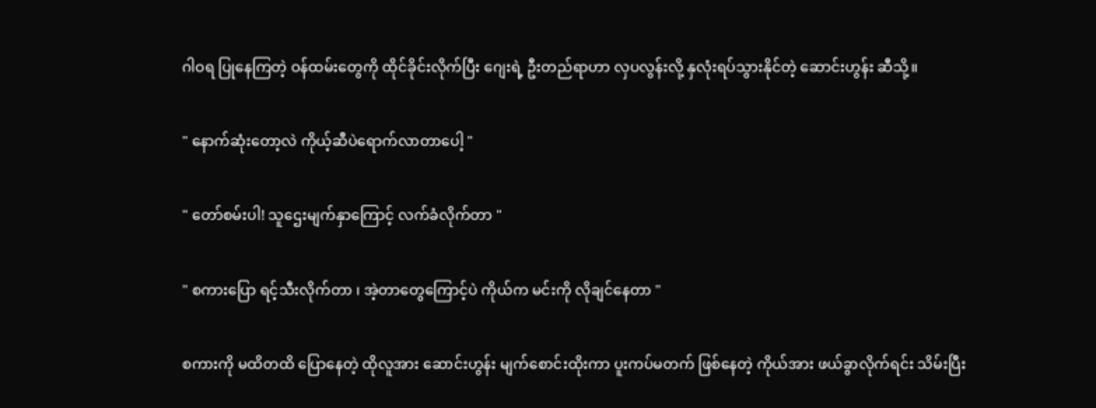ဂါဝရ ပြုနေကြတဲ့ ဝန်ထမ်းတွေကို ထိုင်ခိုင်းလိုက်ပြီး ဂျေးရဲ့ ဦးတည်ရာဟာ လှပလွန်းလို့ နှလုံးရပ်သွားနိုင်တဲ့ ဆောင်းဟွန်း ဆီသို့။

" နောက်ဆုံးတော့လဲ ကိုယ့်ဆီပဲရောက်လာတာပေါ့ "

" တော်စမ်းပါ! သူဌေးမျက်နှာကြောင့် လက်ခံလိုက်တာ "

" စကားပြော ရင့်သီးလိုက်တာ ၊ အဲ့တာတွေ‌ကြောင့်ပဲ ကိုယ်က မင်းကို လိုချင်နေတာ "

စကားကို မထိတထိ ပြောနေတဲ့ ထိုလူအား ဆောင်းဟွန်း မျက်စောင်းထိုးကာ ပူးကပ်မတက် ဖြစ်နေတဲ့ ကိုယ်အား ဖယ်ခွာလိုက်ရင်း သိမ်းပြီး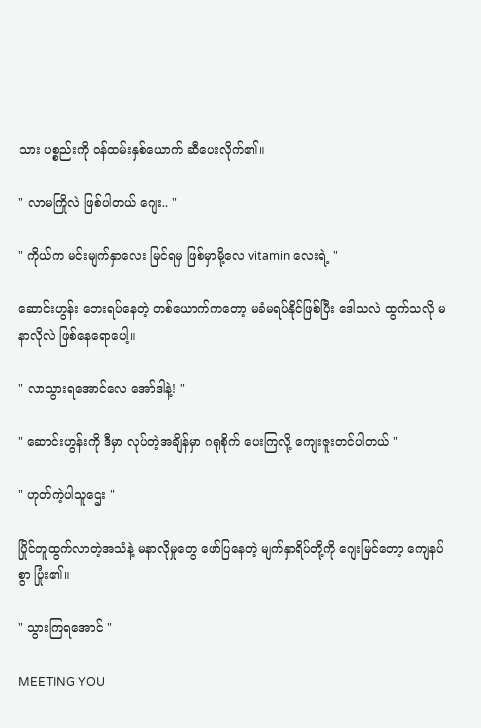သား ပစ္စည်းကို ဝန်ထမ်းနှစ်ယောက် ဆီပေးလိုက်၏။

" လာမကြိုလဲ ဖြစ်ပါတယ် ဂျေး.. "

" ကိုယ်က မင်းမျက်နှာလေး မြင်ရမှ ဖြစ်မှာမို့လေ vitamin လေးရဲ့ "

ဆောင်းဟွန်း ဘေးရပ်နေတဲ့ တစ်ယောက်ကတော့ မခံမရပ်နိုင်ဖြစ်ပြီး ဒေါသလဲ ထွက်သလို မနာလိုလဲ ဖြစ်နေရောပေါ့။

" လာသွားရအောင်လေ အော်ဒါနဲ့! "

" ဆောင်းဟွန်းကို ဒီမှာ လုပ်တဲ့အချိန်မှာ ဂရုစိုက် ပေးကြလို့ ကျေးဇူးတင်ပါတယ် "

" ဟုတ်ကဲ့ပါသူဌေး "

ပြိုင်တူထွက်လာတဲ့အသံနဲ့ မနာလိုမှုတွေ ဖော်ပြနေတဲ့ မျက်နှာရိပ်‌တို့ကို ဂျေးမြင်တော့ ကျေနပ်စွာ ပြုံး၏။

" သွားကြရအောင် "

MEETING YOU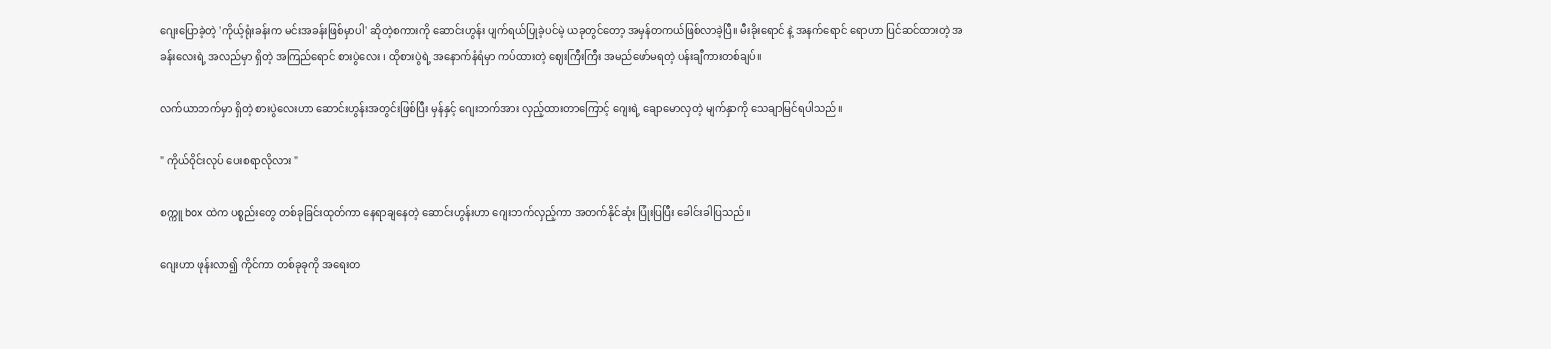ဂျေးပြောခဲ့တဲ့ 'ကိုယ့်ရုံးခန်းက မင်းအခန်းဖြစ်မှာပါ' ဆိုတဲ့စကားကို ဆောင်းဟွန်း ပျက်ရယ်ပြုခဲ့ပင်မဲ့ ယခုတွင်တော့ အမှန်တကယ်ဖြစ်လာခဲ့ပြီ။ မီးခိုးရောင် နဲ့ အနက်ရောင် ရောဟာ ပြင်ဆင်ထားတဲ့ အခန်းလေးရဲ့ အလည်မှာ ရှိတဲ့ အကြည်ရောင် စားပွဲလေး ၊ ထိုစားပွဲ‌ရဲ့ အနောက်နံရံမှာ ကပ်ထားတဲ့ ဈေးကြီးကြီး အမည်ဖော်မရတဲ့ ပန်းချီကားတစ်ချပ်။

လက်ယာဘက်မှာ ရှိတဲ့ စားပွဲလေးဟာ ဆောင်းဟွန်းအတွင်းဖြစ်ပြီး မှန်နှင့် ဂျေးဘက်အား လှည့်ထားတာကြောင့် ဂျေးရဲ့ ချောမောလှတဲ့ မျက်နှာကို သေချာမြင်ရပါသည်။

" ကိုယ်ဝိုင်းလုပ် ပေးစရာလိုလား "

စက္ကူ box ထဲက ပစ္စည်းတွေ တစ်ခုခြင်းထုတ်ကာ နေရာချနေတဲ့ ဆောင်းဟွန်းဟာ ဂျေးဘက်လှည့်ကာ အတက်နိုင်ဆုံး ပြုံးပြပြီး ခေါင်းခါပြသည်။

ဂျေးဟာ ဖုန်းလာ၍ ကိုင်ကာ တစ်ခုခုကို အရေးတ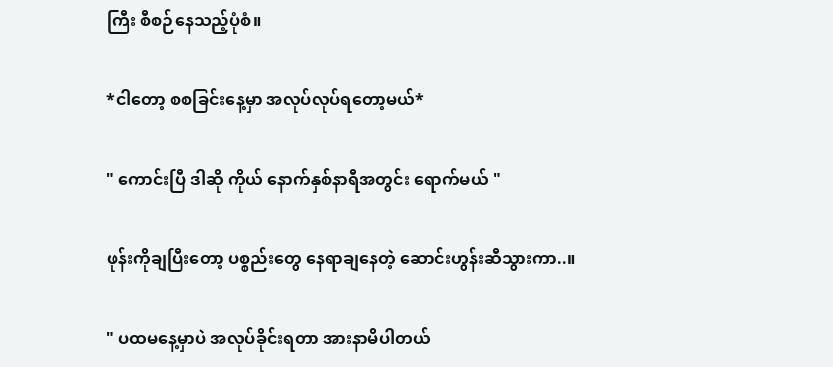ကြီး စီစဉ်နေသည့်ပုံစံ။

*ငါတော့ စစခြင်းနေ့မှာ အလုပ်လုပ်ရတော့မယ်*

" ကောင်းပြီ ဒါဆို ကိုယ် နောက်နှစ်နာရီအတွင်း ရောက်မယ် "

ဖုန်းကိုချပြီးတော့ ပစ္စည်းတွေ နေရာချနေတဲ့ ဆောင်းဟွန်းဆီသွားကာ..။

" ပထမနေ့မှာပဲ အလုပ်ခိုင်းရတာ အားနာမိပါတယ်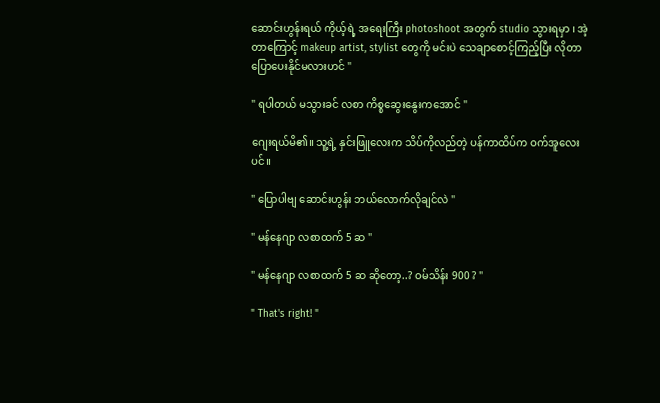ဆောင်းဟွန်းရယ် ကိုယ့်ရဲ့ အရေးကြီး photoshoot အတွက် studio သွားရမှာ ၊ အဲ့တာကြောင့် makeup artist, stylist တွေကို ‌မင်းပဲ သေချာစောင့်ကြည့်ပြီး လိုတာ ပြောပေးနိုင်မလားဟင် "

" ရပါတယ် မသွားခင် လစာ ကိစ္စဆွေးနွေးက‌အောင် "

ဂျေးရယ်မိ၏။ သူ့ရဲ့ နှင်းဖြူလေးက သိပ်ကိုလည်တဲ့ ပန်ကာထိပ်က ဝက်အူလေးပင်။

" ပြောပါဗျ ဆောင်းဟွန်း ဘယ်လောက်လိုချင်လဲ "

" မန်နေဂျာ လစာထက် 5 ဆ "

" မန်‌နေဂျာ လစာထက် 5 ဆ ဆိုတော့..? ဝမ်သိန်း 900 ? "

" That's right! "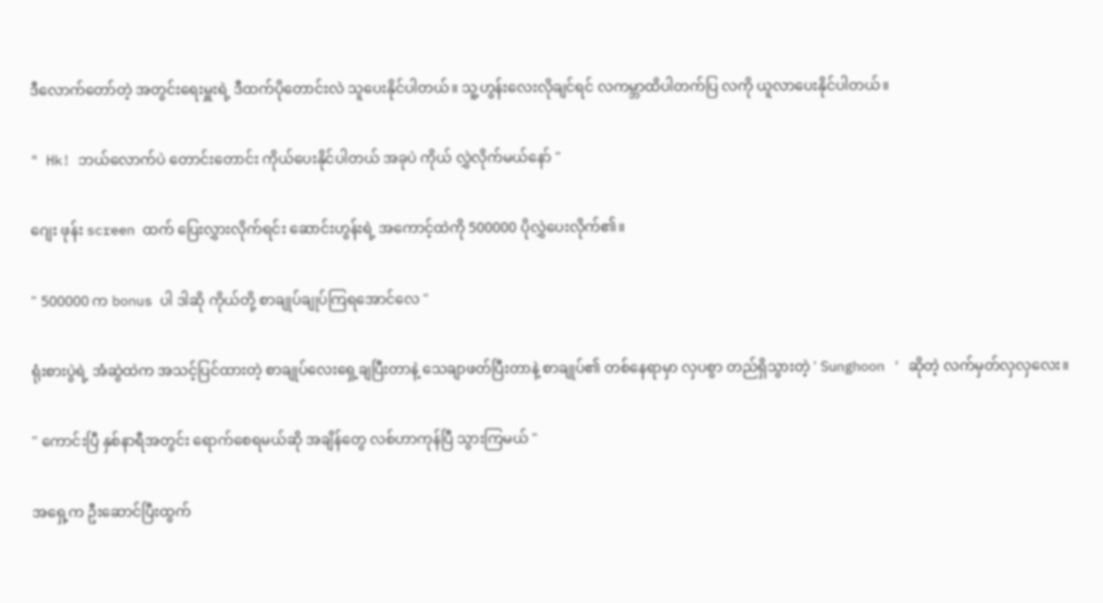ဒီလောက်တော်တဲ့ အ‌တွင်းရေးမှူးရဲ့ ဒီထက်ပိုတောင်းလဲ သူပေးနိုင်ပါတယ်။ သူ့ဟွန်းလေးလိုချင်ရင် လကမ္ဘာထိပါတက်ပြ လကို ယူလာပေးနိုင်ပါတယ်။

" Hk! ဘယ်လောက်ပဲ တောင်းတောင်း ကိုယ်ပေးနိုင်ပါတယ် အခုပဲ ကိုယ် လွှဲလိုက်မယ်နော် "

ဂျေး ဖုန်း screen ထက် ပြေးလွှားလိုက်ရင်း ဆောင်းဟွန်းရဲ့ အကောင့်ထဲကို 500000 ပိုလွှဲပေးလိုက်၏။

" 500000 က bonus ပါ ဒါဆို ကိုယ်တို့ စာချုပ်ချုပ်ကြရအောင်လေ "

ရုံးစားပွဲရဲ့ အံဆွဲထဲက အသင့်ပြင်ထားတဲ့ စာချုပ်လေး‌ရှေ့ချပြီးတာနဲ့ သေချာဖတ်ပြီးတာနဲ့ စာချုပ်၏ တစ်နေရာမှာ လှပစွာ တည်ရှိသွားတဲ့ ' Sunghoon ' ဆိုတဲ့ လက်မှတ်လှလှလေး။

" ကောင်းပြီ နှစ်နာရီအတွင်း ရောက်စေရမယ်ဆို အချိန်တွေ လစ်ဟာကုန်ပြီ သွားကြမယ် "

အရှေ့က ဦးဆောင်ပြီးထွက်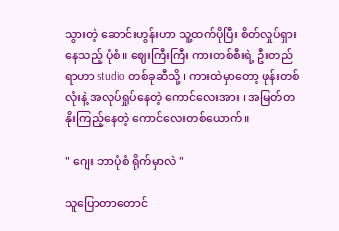သွားတဲ့ ဆောင်းဟွန်းဟာ သူ့ထက်ပိုပြီး စိတ်လှုပ်ရှားနေသည့် ပုံစံ။ ဈေးကြီးကြီး ကားတစ်စီးရဲ့ ဦးတည်ရာဟာ studio တစ်ခုဆီသို့ ၊ ကားထဲမှာ‌တော့ ဖုန်းတစ်လုံးနဲ့ အလုပ်ရှုပ်နေတဲ့ ကောင်လေးအား ၊ အမြတ်တနိုးကြည့်နေတဲ့ ကောင်လေးတစ်ယောက်။

" ဂျေး ဘာပုံစံ ရိုက်မှာလဲ "

သူပြောတာတောင်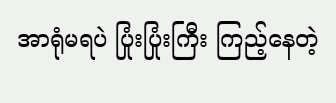အာရုံမရပဲ ပြုံးပြုံးကြီး ကြည့်နေတဲ့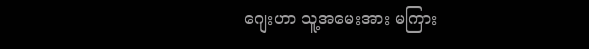ဂျေးဟာ သူ့အမေးအား မကြား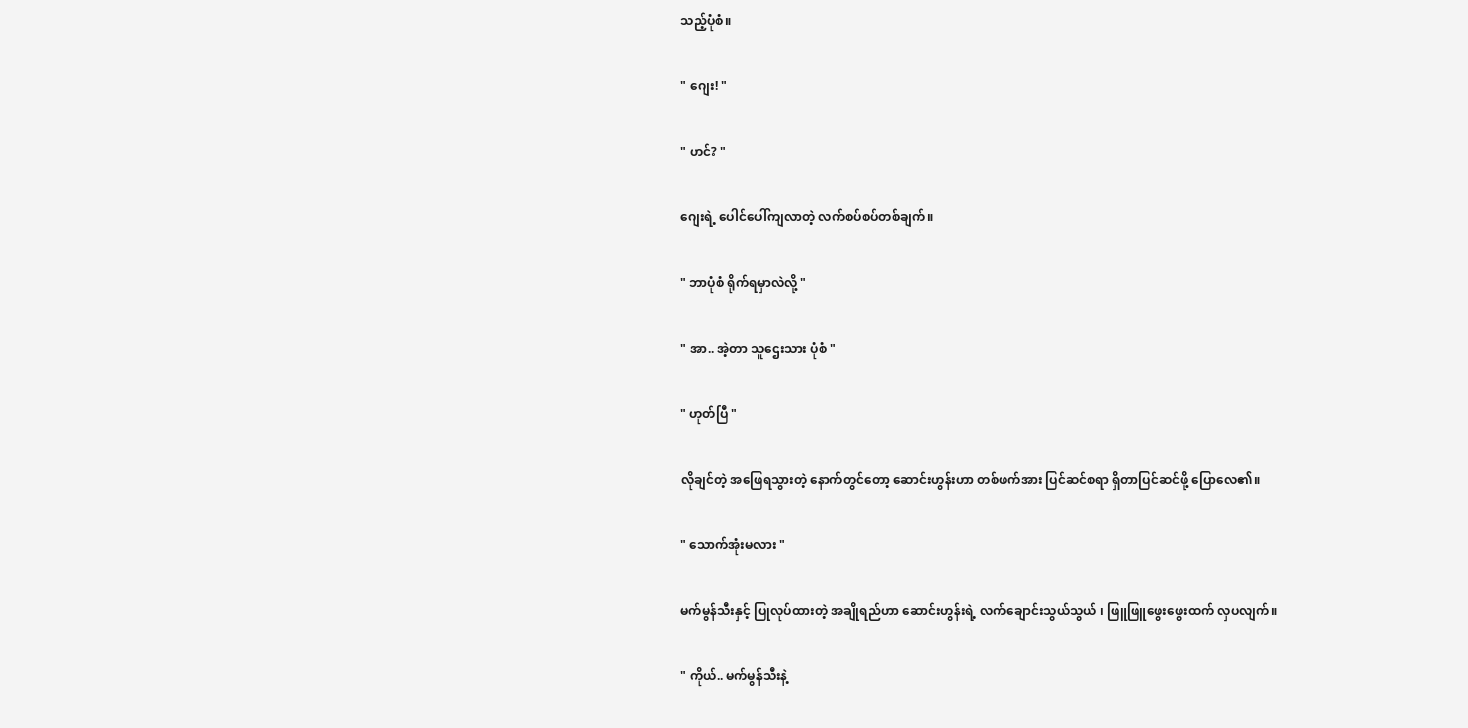သည့်ပုံစံ။

" ဂျေး! "

" ဟင်? "

ဂျေးရဲ့ ပေါင်ပေါ်ကျလာတဲ့ လက်စပ်စပ်တစ်ချက်။

" ဘာပုံစံ ရိုက်ရမှာလဲလို့ "

" အာ.. အဲ့တာ သူ‌ဌေးသား ပုံစံ "

" ဟုတ်ပြီ "

လိုချင်တဲ့ အဖြေရသွားတဲ့ နောက်တွင်တော့ ဆောင်းဟွန်းဟာ တစ်ဖက်အား ပြင်ဆင်စရာ ရှိတာပြင်ဆင်ဖို့ ပြောလေ၏။

" သောက်အုံးမလား "

မက်မွန်သီးနှင့် ပြုလုပ်ထားတဲ့ အချိုရည်ဟာ ဆောင်းဟွန်းရဲ့ လက်ချောင်းသွယ်သွယ် ၊ ဖြူဖြူဖွေးဖွေးထက် လှပလျက်။

" ကိုယ်.. မက်မွန်သီးနဲ့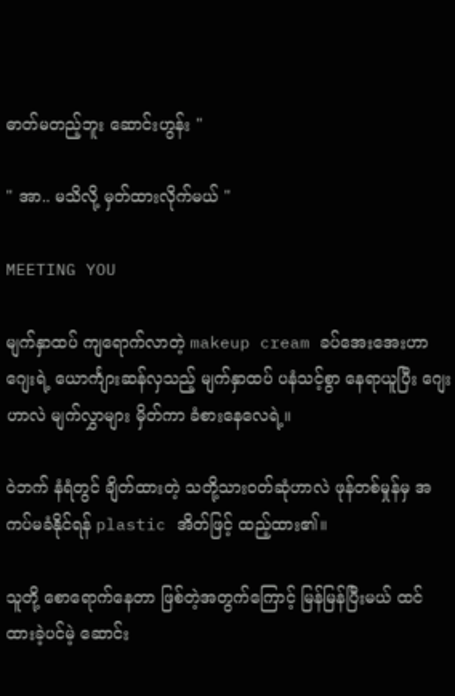ဓာတ်မတည့်ဘူး ဆောင်းဟွန်း "

" အာ.. မသိလို့ မှတ်ထားလိုက်မယ် "

MEETING YOU

မျက်နှာထပ် ကျရောက်လာတဲ့ makeup cream ခပ်အေးအေးဟာ ဂျေးရဲ့ ယောင်္ကျားဆန်လှသည့် မျက်နှာထပ် ပနံသင့်စွာ နေရာယူပြီး ဂျေးဟာလဲ မျက်လွှာများ မှိတ်ကာ ခံစားနေလေရဲ့။

ဝဲဘက် နံရံတွင် ချိတ်ထားတဲ့ သတို့သားဝတ်ဆုံဟာလဲ ဖုန်တစ်မှုန်မှ အကပ်မခံနိုင်ရန် plastic အိတ်ဖြင့် ထည့်ထား၏။

သူတို့‌ စောရောက်နေတာ ဖြစ်တဲ့အတွက်ကြောင့် မြန်မြန်ပြီးမယ် ထင်ထားခဲ့ပင်မဲ့ ဆောင်း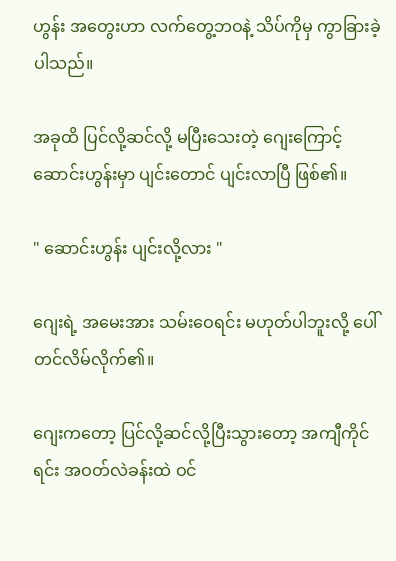ဟွန်း အတွေးဟာ လက်တွေ့ဘဝနဲ့ သိပ်ကိုမှ ကွာခြားခဲ့ပါသည်။

အခုထိ ပြင်လို့ဆင်လို့ မပြီးသေးတဲ့ ဂျေးကြောင့် ဆောင်းဟွန်းမှာ ပျင်းတောင် ပျင်းလာပြီ ဖြစ်၏။

" ဆောင်းဟွန်း ပျင်းလို့လား "

ဂျေးရဲ့ အမေးအား သမ်းဝေရင်း မဟုတ်ပါဘူးလို့ ပေါ်တင်လိမ်လိုက်၏။

ဂျေးကတော့ ပြင်လို့ဆင်လို့ပြီးသွားတော့ အကျီကိုင်ရင်း အဝတ်လဲခန်းထဲ ဝင်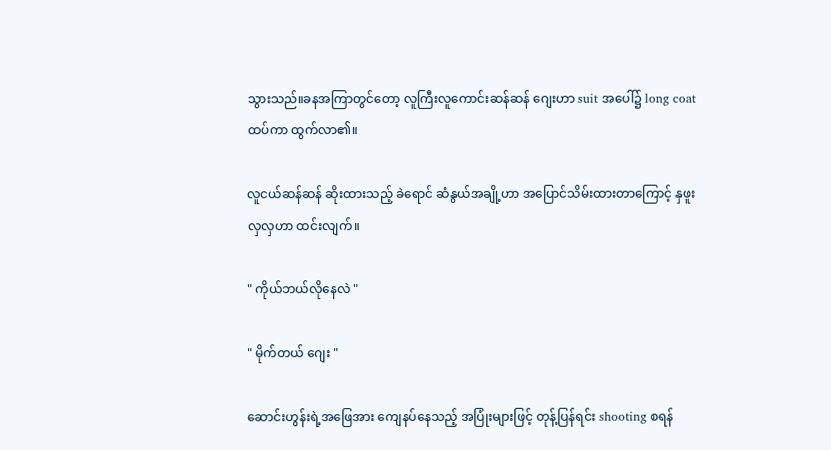သွားသည်။ခနအကြာတွင်တော့ လူကြီးလူကောင်းဆန်ဆန် ‌ဂျေးဟာ suit အပေါ်၌ long coat ထပ်ကာ ထွက်လာ၏။

လူငယ်ဆန်ဆန် ဆိုးထားသည့် ခဲရောင် ဆံနွယ်အချို့ဟာ အပြောင်သိမ်းထားတာကြောင့် နှဖူးလှလှဟာ ထင်းလျက်။

" ကိုယ်ဘယ်လိုနေလဲ "

" မိုက်တယ် ဂျေး "

ဆောင်းဟွန်းရဲ့အဖြေအား ကျေနပ်နေသည့် အပြုံးများဖြင့် တုန့်ပြန်ရင်း shooting စရန်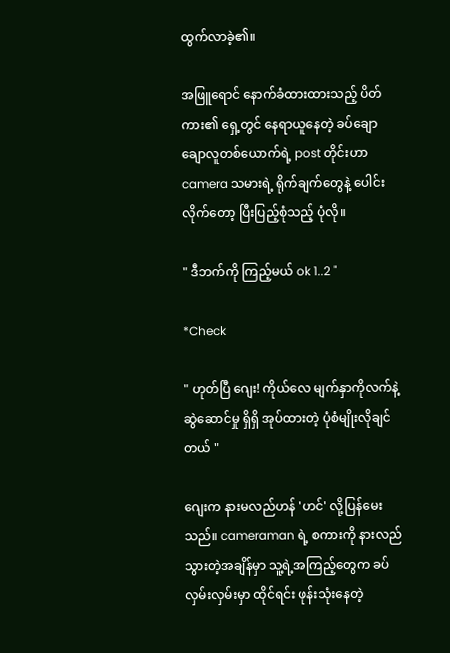ထွက်လာခဲ့၏။

အဖြူရောင် နောက်ခံထားထားသည့် ပိတ်ကား၏ ရှေ့တွင် နေရာယူနေတဲ့ ခပ်ချောချောလူတစ်ယောက်ရဲ့ post တိုင်းဟာ camera သမားရဲ့ ရိုက်ချက်တွေနဲ့ ပေါင်းလိုက်‌တော့ ပြီးပြည့်စုံသည့် ပုံလို။

" ဒီဘက်ကို ကြည့်မယ် ok 1..2 "

*Check

" ဟုတ်ပြီ ဂျေး! ကိုယ်လေ မျက်နှာကိုလက်နဲ့ ဆွဲဆောင်မှု ရှိရှိ အုပ်ထားတဲ့ ပုံစံမျိုးလိုချင်တယ် "

ဂျေးက နားမလည်ဟန် 'ဟင်' လို့ပြန်မေးသည်။ cameraman ရဲ့ စကားကို နားလည်သွားတဲ့အချိန်မှာ သူ့ရဲ့အကြည့်တွေက ခပ်လှမ်းလှမ်းမှာ ထိုင်ရင်း ဖုန်းသုံးနေတဲ့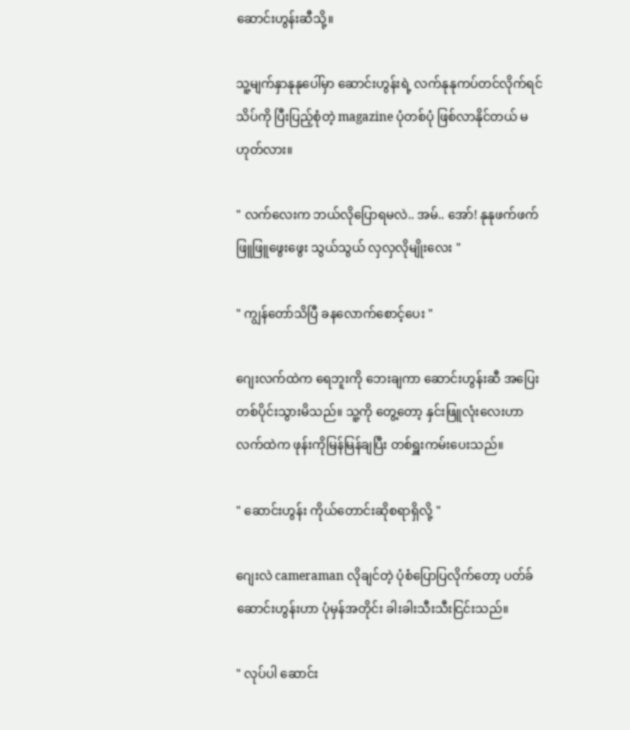ဆောင်းဟွန်းဆီသို့။

သူ့မျက်နှာနုနုပေါ်မှာ ဆောင်းဟွန်းရဲ့ လက်နုနုကပ်တင်လိုက်ရင် သိပ်ကို ပြီးပြည့်စုံတဲ့ magazine ပုံတစ်ပုံ ဖြစ်လာနိုင်တယ် မဟုတ်လား။

" လက်လေးက ဘယ်လိုပြောရမလဲ.. အမ်.. အော်! နုနုဖက်ဖက် ဖြူဖြူဖွေးဖွေး သွယ်သွယ် လှလှလိုမျိုးလေး "

" ကျွန်တော်သိပြီ ခနလောက်စောင့်ပေး "

ဂျေးလက်ထဲက ရေဘူးကို ဘေးချကာ ဆောင်းဟွန်းဆီ အပြေးတစ်ပိုင်းသွားမိသည်။ သူ့ကို တွေ့တော့ နှင်းဖြူလုံးလေးဟာ လက်ထဲက ဖုန်းကိုမြန်မြန်ချပြီး တစ်ရှူးကမ်းပေးသည်။

" ဆောင်းဟွန်း ကိုယ်တောင်းဆိုစရာရှိလို့ "

ဂျေးလဲ cameraman လိုချင်တဲ့ ပုံစံပြောပြလိုက်တော့ ပတ်ခ်ဆောင်းဟွန်းဟာ ပုံမှန်အတိုင်း ခါးခါးသီးသီးငြင်းသည်။

" လုပ်ပါ ဆောင်း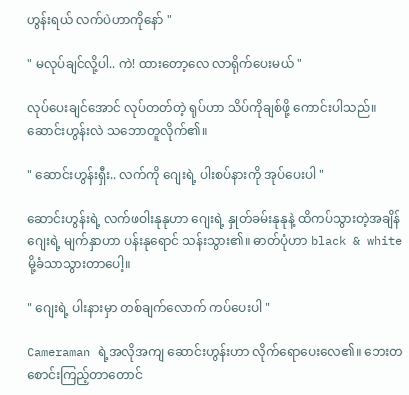ဟွန်းရယ် လက်ပဲဟာကိုနော် "

" မလုပ်ချင်လို့ပါ.. ကဲ! ထားတော့လေ လာရိုက်ပေးမယ် "

လုပ်ပေးချင်အောင် လုပ်တတ်တဲ့ ရုပ်ဟာ သိပ်ကိုချစ်ဖို့ ကောင်းပါသည်။ ဆောင်းဟွန်းလဲ သဘောတူလိုက်၏။

" ဆောင်းဟွန်းရှီး.. လက်ကို ဂျေးရဲ့ ပါးစပ်နားကို အုပ်ပေးပါ "

ဆောင်းဟွန်းရဲ့ လက်ဖဝါးနုနုဟာ ဂျေးရဲ့ နှုတ်ခမ်းနုနုနဲ့ ထိကပ်သွားတဲ့အချိန် ဂျေးရဲ့ မျက်နှာဟာ ပန်းနုရောင် သန်းသွား၏။ ဓာတ်ပုံဟာ black & white မို့ခံသာသွားတာပေါ့။

" ဂျေးရဲ့ ပါးနားမှာ တစ်ချက်လောက် ကပ်ပေးပါ "

Cameraman ရဲ့အလိုအကျ ဆောင်းဟွန်းဟာ လိုက်ရောပေးလေ၏။ ဘေးတစောင်းကြည့်တာတောင်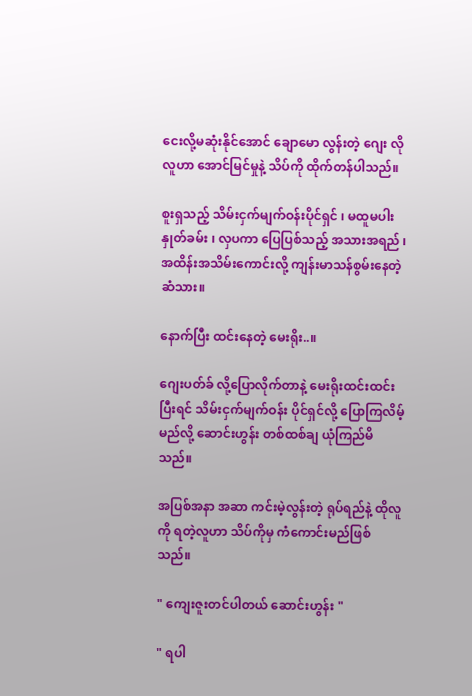ငေးလို့မဆုံးနိုင်အောင် ချောမော လွန်းတဲ့‌ ဂျေး လိုလူဟာ အောင်မြင်မှုနဲ့ သိပ်ကို ထိုက်တန်ပါသည်။

စူးရှသည့် သိမ်းငှက်မျက်ဝန်းပိုင်ရှင် ၊ မထူမပါးနှုတ်ခမ်း ၊ လှပကာ ပြေပြစ်သည့် အသားအရည် ၊ အထိန်းအသိမ်းကောင်းလို့ ကျန်းမာသန်စွမ်းနေတဲ့ ဆံသား။

နောက်ပြီး ထင်းနေတဲ့ မေးရိုး..။

ဂျေးပတ်ခ် လို့ပြောလိုက်တာနဲ့ မေးရိုးထင်းထင်း ပြီးရင် သိမ်းငှက်မျက်ဝန်း ပိုင်ရှင်လို့ ပြောကြလိမ့်မည်လို့ ဆောင်းဟွန်း တစ်ထစ်ချ ယုံကြည်မိသည်။

အပြစ်အနာ အဆာ ကင်းမဲ့လွန်းတဲ့ ရုပ်ရည်နဲ့ ထိုလူကို ရတဲ့လူဟာ သိပ်ကိုမှ ကံကောင်းမည်ဖြစ်သည်။

" ကျေးဇူးတင်ပါတယ် ဆောင်းဟွန်း "

" ရပါ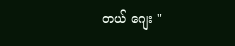တယ် ဂျေး "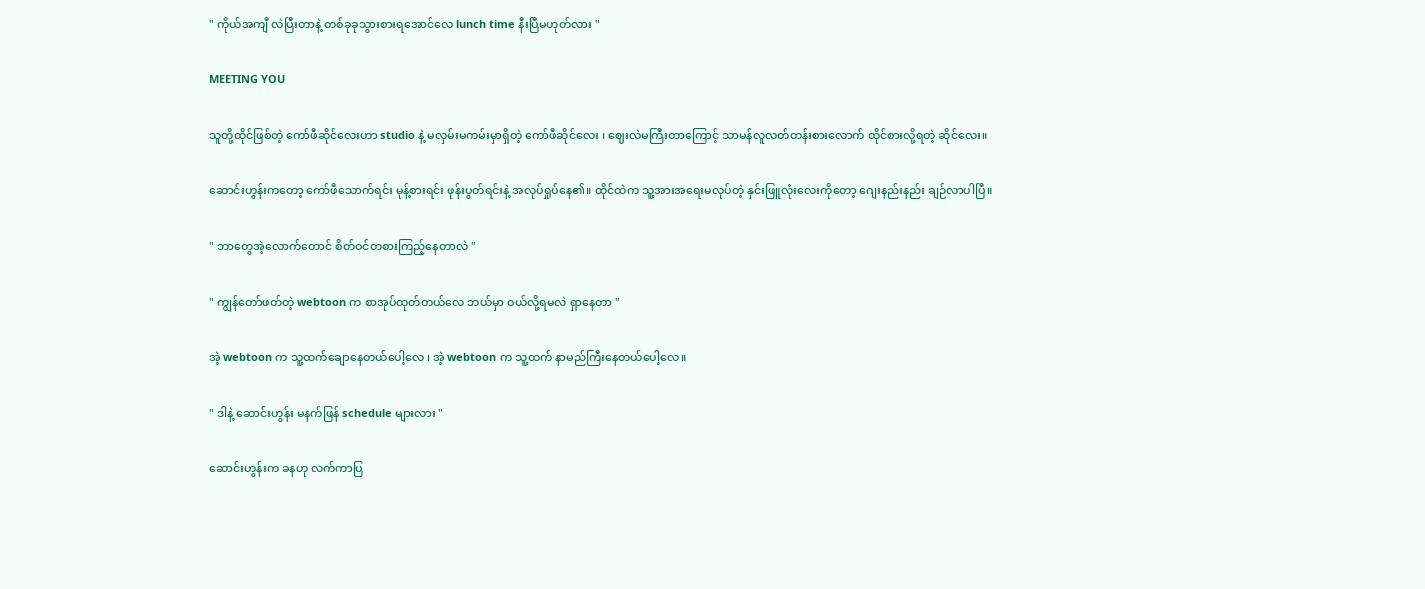" ကိုယ်အကျီ လဲပြီးတာနဲ့ တစ်ခုခုသွားစားရအောင်‌လေ lunch time နီးပြီမဟုတ်လား "

MEETING YOU

သူတို့ထိုင်ဖြစ်တဲ့ ကော်ဖီဆိုင်လေးဟာ studio နဲ့ မလှမ်းမကမ်းမှာရှိတဲ့ ကော်ဖီဆိုင်လေး ၊ ဈေးလဲမကြီးတာကြောင့် သာမန်လူလတ်တန်းစားလောက် ထိုင်စားလို့ရတဲ့ ‌ဆိုင်လေး။

ဆောင်းဟွန်းကတော့ ကော်ဖီသောက်ရင်း မုန့်စားရင်း ဖုန်းပွတ်ရင်းနဲ့ အလုပ်ရှုပ်နေ၏။ ထိုင်ထဲက သူ့အားအရေးမလုပ်တဲ့ နှင်းဖြူလုံးလေးကိုတော့ ဂျေးနည်းနည်း ချဉ်လာပါပြီ။

" ဘာတွေအဲ့လောက်တောင် စိတ်ဝင်တစားကြည့်နေတာလဲ "

" ကျွန်တော်ဖတ်တဲ့ webtoon က စာအုပ်ထုတ်တယ်လေ ဘယ်မှာ ဝယ်လို့ရမလဲ ရှာနေတာ "

အဲ့ webtoon က သူ့ထက်ချောနေတယ်ပေါ့လေ ၊ အဲ့ webtoon က သူ့ထက် နာမည်ကြီးနေတယ်ပေါ့လေ။

" ဒါနဲ့ ဆောင်းဟွန်း မနက်ဖြန် schedule များလား "

ဆောင်းဟွန်းက ခနဟု လက်ကာပြ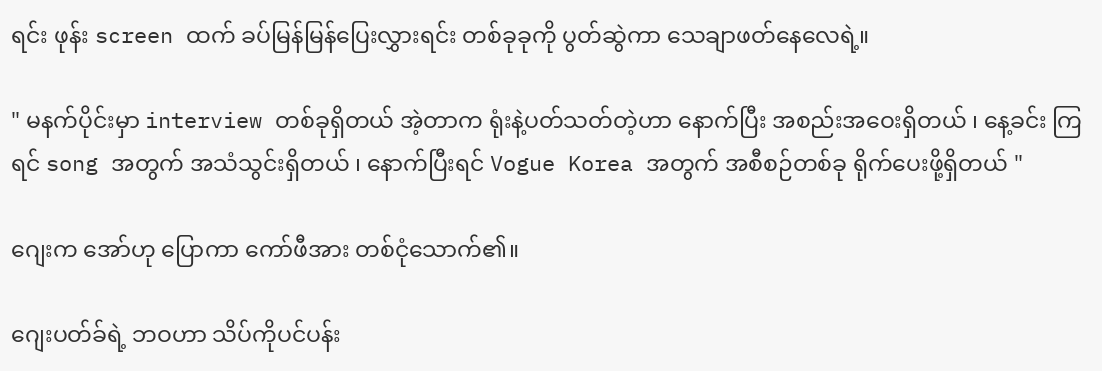ရင်း ဖုန်း screen ထက် ခပ်မြန်မြန်ပြေးလွှားရင်း တစ်ခုခုကို ပွတ်ဆွဲကာ သေချာဖတ်နေလေရဲ့။

" မနက်ပိုင်းမှာ interview တစ်ခုရှိတယ် အဲ့တာက ရုံးနဲ့ပတ်သတ်တဲ့ဟာ နောက်ပြီး အစည်းအဝေးရှိတယ် ၊ နေ့ခင်း ကြရင် song အတွက် အသံသွင်းရှိတယ် ၊ နောက်ပြီးရင် Vogue Korea အတွက် အစီစဉ်တစ်ခု ရိုက်ပေးဖို့ရှိတယ် "

ဂျေးက အော်ဟု ပြောကာ ကော်ဖီအား တစ်ငုံသောက်၏။

ဂျေးပတ်ခ်ရဲ့ ဘဝဟာ သိပ်ကိုပင်ပန်း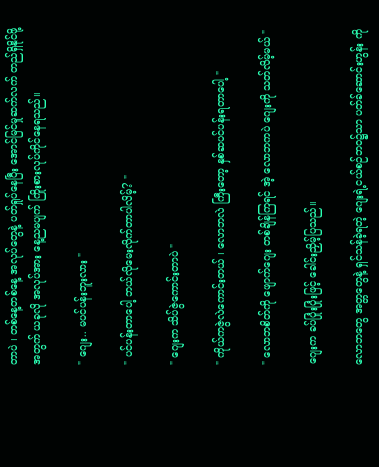တာပဲ ၊ တစ်နေ့တစ်နေ့ အလုပ်တွေနဲ့ ပတ်ရှုပ်နေပြီး အောင်မြင်မှုဆက်လက် တည်ရှိ‌နိုင်ဖို့အတွက် ယခုလို အလုပ်အား နေ့ညမပျက် ကြိုးစားလုပ်ကိုင်နေရသည်။

" ဂျေး.. မပင်ပန်းဘူးလား "

" ပင်ပန်းတာပေါ့ ဘယ်လိုမေးလိုက်တာပါလိမ့်? "

" ဂျေးက သိပ်ဇွဲကောင်းတာပဲ "

" ကိုယ်ကဇွဲလဲကောင်းတယ် ၊ လောဘလဲ ကြီး‌တော့ နှစ်ဆပင်ပန်းရတာပေါ့ "

" လောဘစိတ်ကို ဖျောက်ဂျေး တစ်ချိန်ကြရင် အဲ့ လောဘကပဲ ဂျေးကို သတ်လိမ့်မယ် "

ဂျေးက ခပ်ပြုံးပြုံးဖြင့် ခေါင်းညှိမ့်ပြသည်။

လောဘ‌တွေ အတ္တတွေနဲ့ ရှင်သန်ခဲ့ရတဲ့ ဂျေးရဲ့ငယ်စဉ်ဘဝ၌သာ ပတ်ခ်ဆောင်းဟွန်း ကို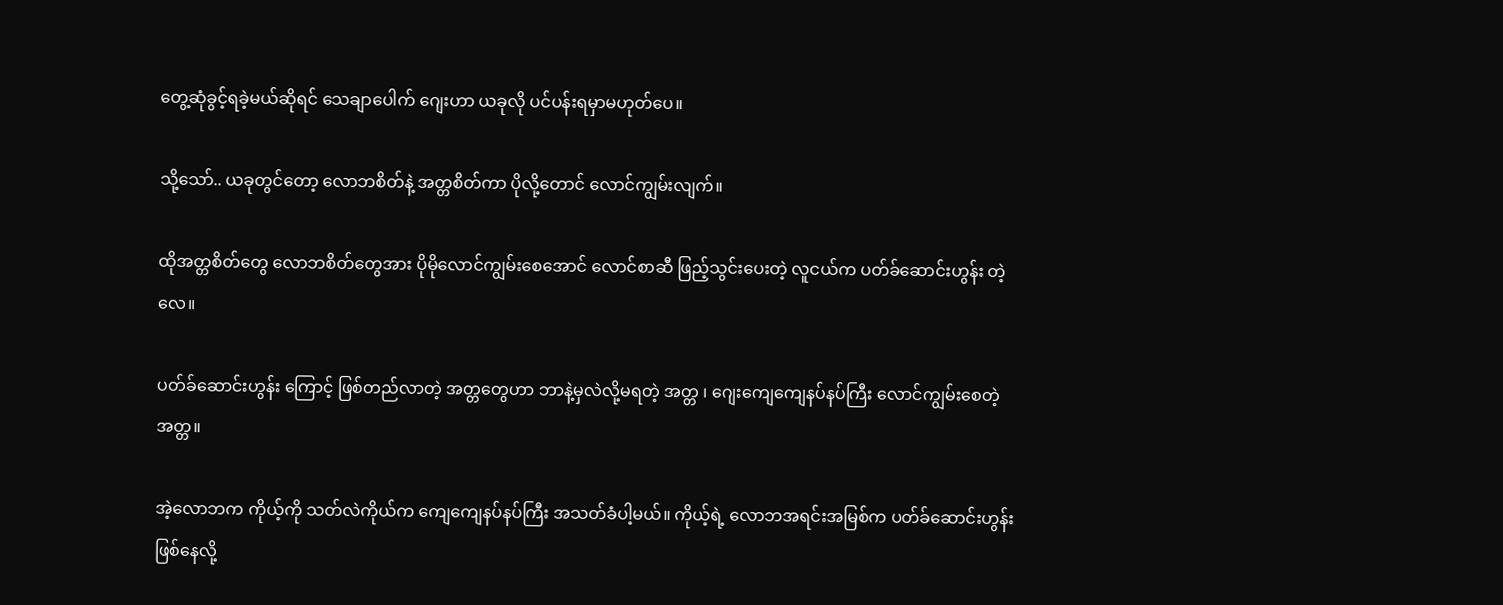တွေ့ဆုံခွင့်ရခဲ့မယ်ဆိုရင် သေချာပေါက် ဂျေးဟာ ယခုလို ပင်ပန်းရမှာမဟုတ်ပေ။

သို့သော်.. ယခုတွင်တော့ လောဘစိတ်နဲ့ အတ္တစိတ်ကာ ပိုလို့တောင် လောင်ကျွမ်းလျက်။

ထိုအတ္တစိတ်တွေ လောဘစိတ်တွေအား ပိုမိုလောင်ကျွမ်းစေအောင် လောင်စာဆီ ဖြည့်သွင်းပေးတဲ့ လူငယ်က ပတ်ခ်ဆောင်းဟွန်း တဲ့လေ။

ပတ်ခ်ဆောင်းဟွန်း ကြောင့် ဖြစ်တည်လာတဲ့ အတ္တတွေဟာ ဘာနဲ့မှလဲလို့မရတဲ့ အတ္တ ၊ ဂျေးကျေကျေနပ်နပ်ကြီး လောင်ကျွမ်းစေတဲ့ အတ္တ။

အဲ့လောဘက ကိုယ့်ကို သတ်လဲကိုယ်က ကျေ‌ကျေနပ်နပ်ကြီး အသတ်ခံပါ့မယ်။ ကိုယ့်ရဲ့ လောဘအရင်းအမြစ်က ပတ်ခ်ဆောင်းဟွန်း ဖြစ်နေလို့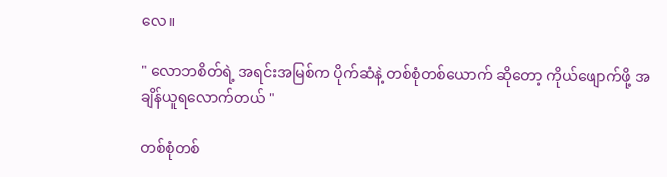လေ။

" လောဘစိတ်ရဲ့ အရင်းအမြစ်က ပိုက်ဆံနဲ့ တစ်စုံတစ်ယောက် ဆို‌တော့ ကိုယ်ဖျောက်ဖို့ အချိန်ယူရ‌လောက်တယ် "

တစ်စုံတစ်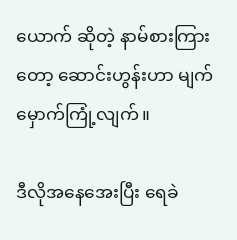ယောက် ဆိုတဲ့ နာမ်စားကြားတော့ ဆောင်းဟွန်းဟာ မျက်မှောက်ကြုံ့လျက်။

ဒီလိုအနေအေးပြီး ရေခဲ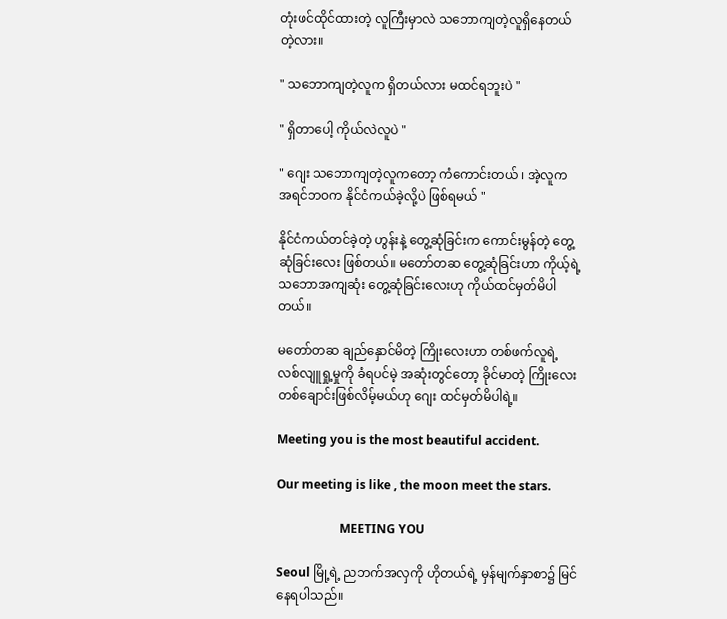တုံးဖင်ထိုင်ထားတဲ့ လူကြီးမှာလဲ သဘောကျတဲ့လူရှိနေတယ်တဲ့လား။

" သဘောကျတဲ့လူက ရှိတယ်လား မထင်ရဘူးပဲ "

" ရှိတာပေါ့ ကိုယ်လဲလူပဲ "

" ဂျေး သဘောကျတဲ့လူကတော့ ကံကောင်းတယ် ၊ အဲ့လူက အရင်ဘဝက နိုင်ငံကယ်ခဲ့လို့ပဲ ဖြစ်ရမယ် "

နိုင်ငံကယ်တင်ခဲ့တဲ့ ဟွန်းနဲ့ တွေ့ဆုံခြင်းက ကောင်းမွန်တဲ့ တွေ့ဆုံခြင်းလေး ဖြစ်တယ်။ မတော်တဆ တွေ့ဆုံခြင်းဟာ ကိုယ့်ရဲ့ သဘောအကျဆုံး တွေ့ဆုံခြင်းလေးဟု ကိုယ်ထင်မှတ်မိပါတယ်။

မတော်တဆ ချည်နှောင်မိတဲ့ ကြိုးလေးဟာ တစ်ဖက်လူရဲ့ လစ်လျူရှု့မှုကို ခံရပင်မဲ့ အဆုံးတွင်တော့ ခိုင်မာတဲ့ ကြိုးလေးတစ်ချောင်းဖြစ်လိမ့်မယ်ဟု ဂျေး ထင်မှတ်မိပါရဲ့။

Meeting you is the most beautiful accident.

Our meeting is like , the moon meet the stars.

                     MEETING YOU

Seoul မြို့ရဲ့ ညဘက်အလှကို ဟိုတယ်ရဲ့ မှန်မျက်နှာစာ၌ မြင်နေရပါသည်။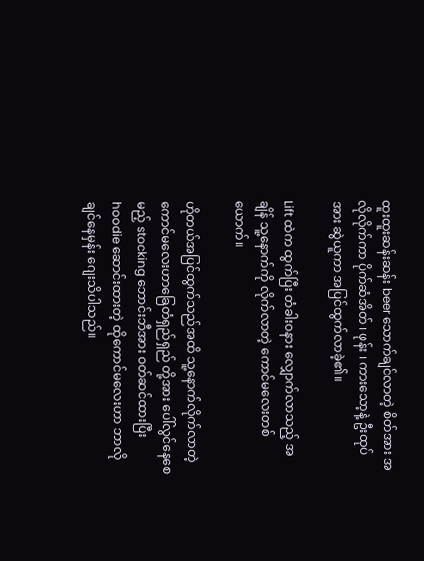ထူးထူးဆန်းဆန်း beer သောက်ချင်လာတဲ့ စိတ်အား အလိုလိုက်ကာ ပိုက်ဆံအိတ် ၊ ဖုန်း ၊ ကားသော့နဲ့ ဦးထုပ်အား ဆွဲယူကာ အပြင်ထွက်လာခဲ့၏။

Lift ထဲက ထွက်ပြီး တံခါးဝနား လျှောက်လာသည့် အချိန် သူ့နောက်ကို လိုက်လာတဲ့ ကောင်မလေးတစ်ယောက်။

ဟိုတယ်အပြင်ထွက်သည်အထိ ‌သူ့နောက်လိုက်လာတဲ့ ကောင်မလေးဟာခြေတံရှည်ရှည် တို့အား ပေါ်လွင်နေစေမည့် stocking ဘောင်းဘီအား ဝတ်ဆင်ထားပြီး hoodie ဆောင်းထားတဲ့ ထိုကောင်မလေးဟာ ဘာလိုချင်နေမှန်း ‌ဂျေးသိပါသည်။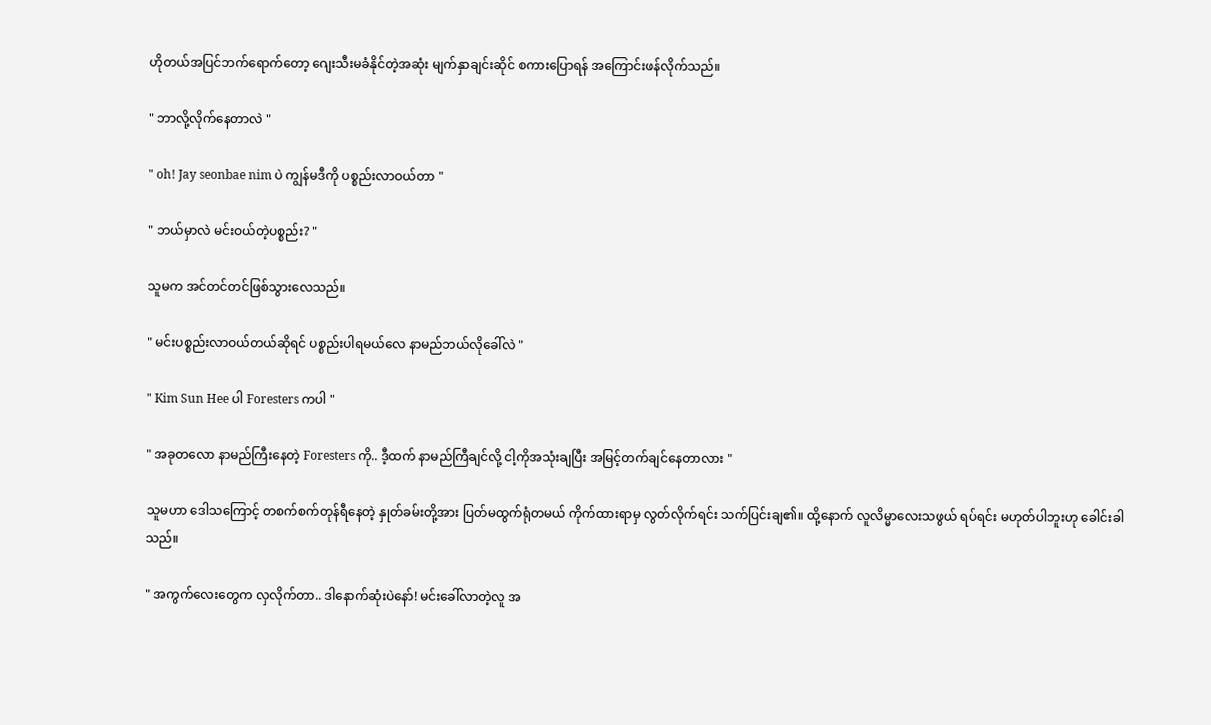ဟိုတယ်အပြင်ဘက်ရောက်‌တော့ ဂျေးသီးမခံနိုင်တဲ့အဆုံး မျက်နှာချင်းဆိုင် စကားပြောရန် အကြောင်းဖန်လိုက်သည်။

" ဘာလို့လိုက်နေတာလဲ "

" oh! Jay seonbae nim ပဲ ကျွန်မဒီကို ပစ္စည်းလာဝယ်တာ "

" ဘယ်မှာလဲ မင်းဝယ်တဲ့ပစ္စည်း? "

သူမက အင်တင်တင်‌ဖြစ်သွားလေသည်။

" မင်းပစ္စည်းလာဝယ်တယ်ဆိုရင် ပစ္စည်းပါရမယ်လေ နာမည်ဘယ်လိုခေါ်လဲ "

" Kim Sun Hee ပါ Foresters ကပါ "

" အခုတလော နာမည်ကြီးနေတဲ့ Foresters ကို.. ဒီ့ထက် နာမည်ကြီ‌ချင်လို့ ငါ့ကိုအသုံးချပြီး အမြင့်တက်ချင်နေတာလား "

သူမဟာ ဒေါသကြောင့် တစက်စက်တုန်ရီနေတဲ့ နှုတ်ခမ်းတို့အား ပြတ်မထွက်ရုံတမယ် ကိုက်ထားရာမှ လွတ်လိုက်ရင်း သက်ပြင်းချ၏။ ထို့နောက် လူလိမ္မာလေးသဖွယ် ရပ်ရင်း မဟုတ်ပါဘူးဟု ခေါင်းခါသည်။

" အကွက်လေးတွေက လှလိုက်တာ.. ဒါ‌‌နောက်ဆုံးပဲနော်! မင်းခေါ်လာတဲ့လူ အ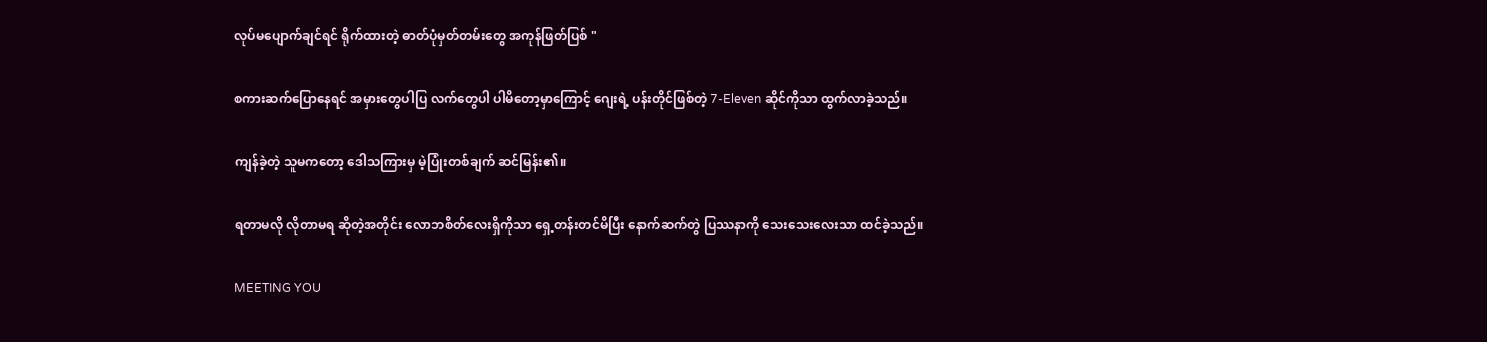လုပ်မပျောက်ချင်ရင် ရိုက်ထားတဲ့ ဓာတ်ပုံမှတ်တမ်းတွေ အကုန်ဖြတ်ပြစ် "

စကားဆက်ပြောနေရင် အမှားတွေပါပြ လက်တွေပါ ပါမိ‌တော့မှာကြောင့် ဂျေးရဲ့ ပန်းတိုင်ဖြစ်တဲ့ 7-Eleven ဆိုင်ကိုသာ ထွက်လာခဲ့သည်။

ကျန်ခဲ့တဲ့ သူမကတော့ ဒေါသကြားမှ မဲ့ပြုံးတစ်ချက် ဆင်မြန်း၏။

ရတာမလို လိုတာမရ ဆိုတဲ့အတိုင်း လောဘစိတ်လေးရှိ‌ကိုသာ ရှေ့တန်းတင်မိပြီး ‌‌နောက်ဆက်တွဲ ပြဿနာကို သေးသေးလေးသာ ထင်ခဲ့သည်။

MEETING YOU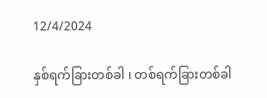12/4/2024

နှစ်ရက်ခြားတစ်ခါ ၊ တစ်ရက်ခြားတစ်ခါ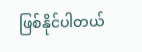ဖြစ်နိုင်ပါတယ်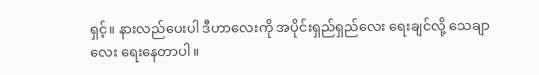ရှင့်။ နားလည်ပေးပါ ဒီဟာလေးကို အပိုင်းရှည်ရှည်လေး ရေးချင်လို့ သေချာလေး ရေးနေတာပါ။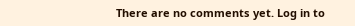There are no comments yet. Log in to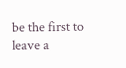be the first to leave a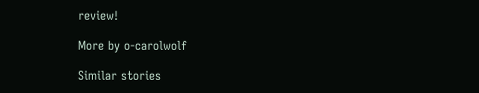review!

More by o-carolwolf

Similar stories